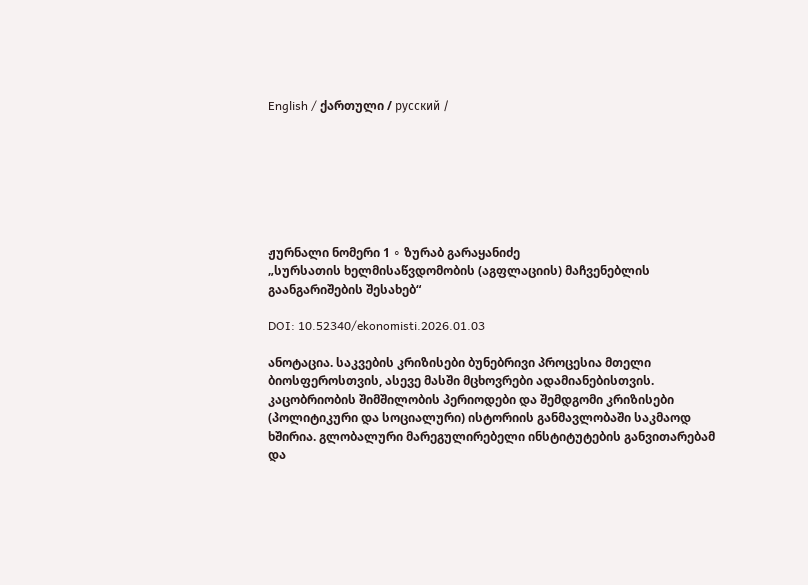English / ქართული / русский /







ჟურნალი ნომერი 1 ∘ ზურაბ გარაყანიძე
„სურსათის ხელმისაწვდომობის (აგფლაციის) მაჩვენებლის გაანგარიშების შესახებ“

DOI: 10.52340/ekonomisti.2026.01.03

ანოტაცია. საკვების კრიზისები ბუნებრივი პროცესია მთელი ბიოსფეროსთვის, ასევე მასში მცხოვრები ადამიანებისთვის. კაცობრიობის შიმშილობის პერიოდები და შემდგომი კრიზისები (პოლიტიკური და სოციალური) ისტორიის განმავლობაში საკმაოდ ხშირია. გლობალური მარეგულირებელი ინსტიტუტების განვითარებამ და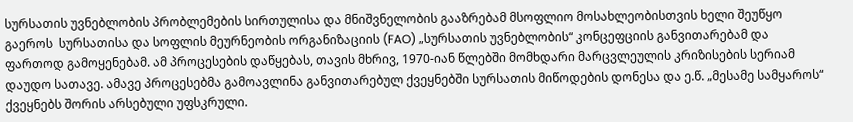სურსათის უვნებლობის პრობლემების სირთულისა და მნიშვნელობის გააზრებამ მსოფლიო მოსახლეობისთვის ხელი შეუწყო გაეროს  სურსათისა და სოფლის მეურნეობის ორგანიზაციის (FAO) „სურსათის უვნებლობის“ კონცეფციის განვითარებამ და ფართოდ გამოყენებამ. ამ პროცესების დაწყებას, თავის მხრივ, 1970-იან წლებში მომხდარი მარცვლეულის კრიზისების სერიამ დაუდო სათავე. ამავე პროცესებმა გამოავლინა განვითარებულ ქვეყნებში სურსათის მიწოდების დონესა და ე.წ. „მესამე სამყაროს“ ქვეყნებს შორის არსებული უფსკრული.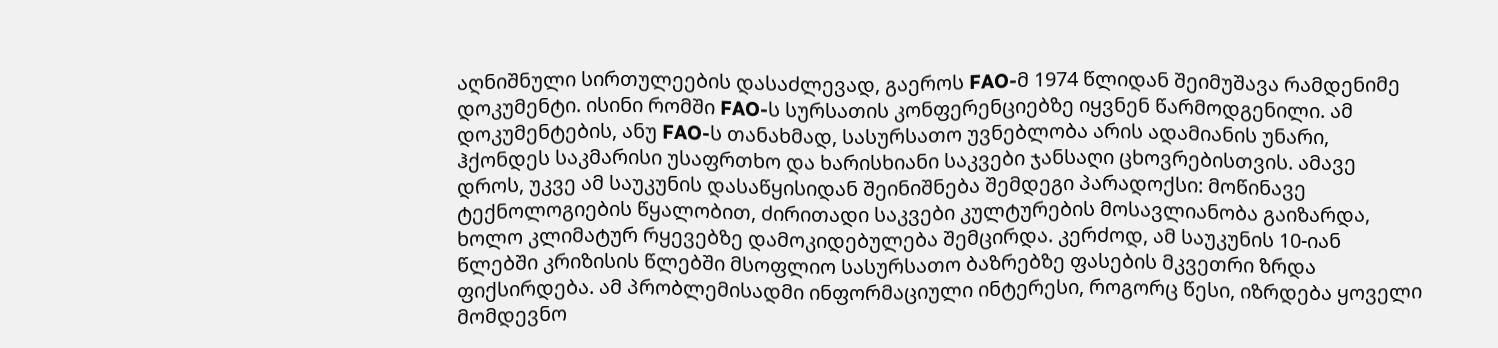აღნიშნული სირთულეების დასაძლევად, გაეროს FAO-მ 1974 წლიდან შეიმუშავა რამდენიმე დოკუმენტი. ისინი რომში FAO-ს სურსათის კონფერენციებზე იყვნენ წარმოდგენილი. ამ დოკუმენტების, ანუ FAO-ს თანახმად, სასურსათო უვნებლობა არის ადამიანის უნარი, ჰქონდეს საკმარისი უსაფრთხო და ხარისხიანი საკვები ჯანსაღი ცხოვრებისთვის. ამავე დროს, უკვე ამ საუკუნის დასაწყისიდან შეინიშნება შემდეგი პარადოქსი: მოწინავე ტექნოლოგიების წყალობით, ძირითადი საკვები კულტურების მოსავლიანობა გაიზარდა, ხოლო კლიმატურ რყევებზე დამოკიდებულება შემცირდა. კერძოდ, ამ საუკუნის 10-იან წლებში კრიზისის წლებში მსოფლიო სასურსათო ბაზრებზე ფასების მკვეთრი ზრდა ფიქსირდება. ამ პრობლემისადმი ინფორმაციული ინტერესი, როგორც წესი, იზრდება ყოველი მომდევნო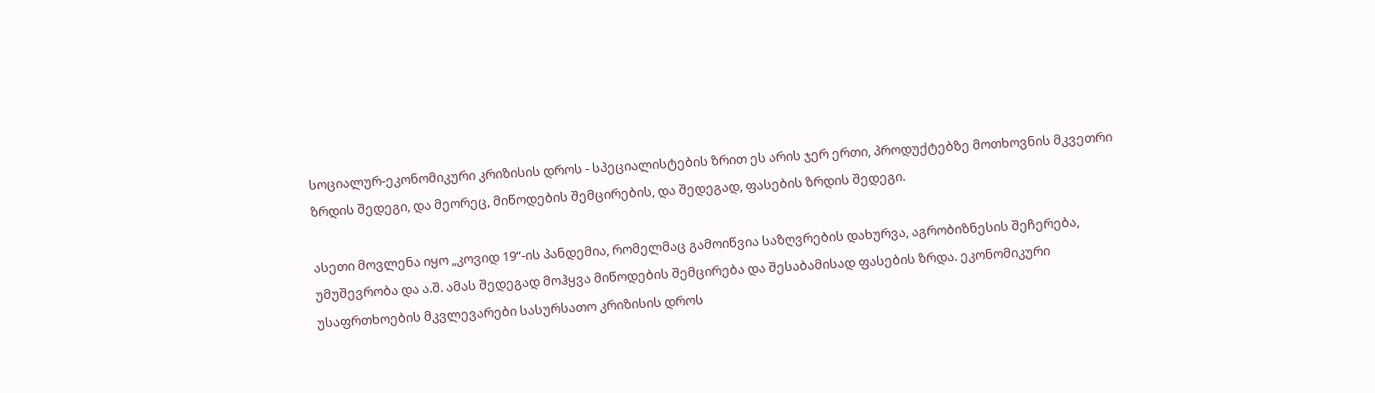სოციალურ-ეკონომიკური კრიზისის დროს - სპეციალისტების ზრით ეს არის ჯერ ერთი, პროდუქტებზე მოთხოვნის მკვეთრი ზრდის შედეგი, და მეორეც, მიწოდების შემცირების, და შედეგად, ფასების ზრდის შედეგი.

ასეთი მოვლენა იყო „კოვიდ 19“-ის პანდემია, რომელმაც გამოიწვია საზღვრების დახურვა, აგრობიზნესის შეჩერება, უმუშევრობა და ა.შ. ამას შედეგად მოჰყვა მიწოდების შემცირება და შესაბამისად ფასების ზრდა. ეკონომიკური უსაფრთხოების მკვლევარები სასურსათო კრიზისის დროს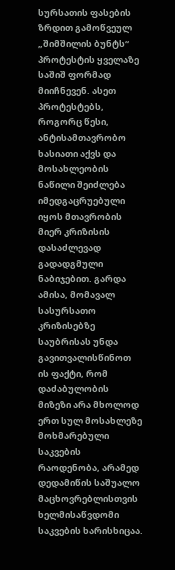სურსათის ფასების ზრდით გამოწვეულ „შიმშილის ბუნტს“ პროტესტის ყველაზე საშიშ ფორმად მიიჩნევენ. ასეთ პროტესტებს, როგორც წესი, ანტისამთავრობო ხასიათი აქვს და მოსახლეობის ნაწილი შეიძლება იმედგაცრუებული იყოს მთავრობის მიერ კრიზისის დასაძლევად გადადგმული ნაბიჯებით. გარდა ამისა, მომავალ სასურსათო კრიზისებზე საუბრისას უნდა გავითვალისწინოთ ის ფაქტი, რომ დაძაბულობის მიზეზი არა მხოლოდ ერთ სულ მოსახლეზე მოხმარებული საკვების რაოდენობა, არამედ დედამიწის საშუალო მაცხოვრებლისთვის ხელმისაწვდომი საკვების ხარისხიცაა.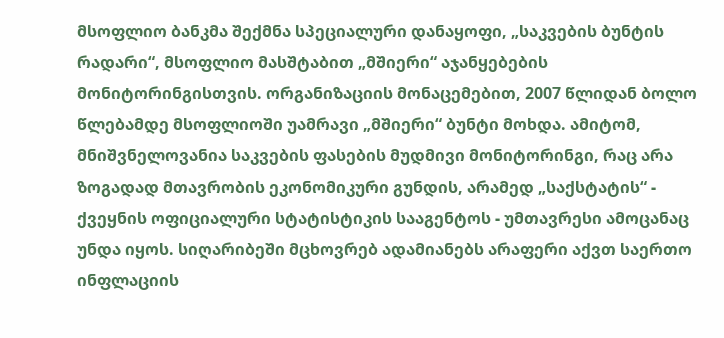მსოფლიო ბანკმა შექმნა სპეციალური დანაყოფი, „საკვების ბუნტის რადარი“, მსოფლიო მასშტაბით „მშიერი“ აჯანყებების მონიტორინგისთვის. ორგანიზაციის მონაცემებით, 2007 წლიდან ბოლო წლებამდე მსოფლიოში უამრავი „მშიერი“ ბუნტი მოხდა. ამიტომ, მნიშვნელოვანია საკვების ფასების მუდმივი მონიტორინგი, რაც არა ზოგადად მთავრობის ეკონომიკური გუნდის, არამედ „საქსტატის“ - ქვეყნის ოფიციალური სტატისტიკის სააგენტოს - უმთავრესი ამოცანაც უნდა იყოს. სიღარიბეში მცხოვრებ ადამიანებს არაფერი აქვთ საერთო ინფლაციის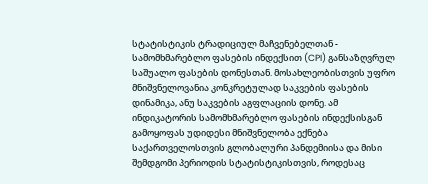სტატისტიკის ტრადიციულ მაჩვენებელთან - სამომხმარებლო ფასების ინდექსით (CPI) განსაზღვრულ საშუალო ფასების დონესთან. მოსახლეობისთვის უფრო მნიშვნელოვანია კონკრეტულად საკვების ფასების დინამიკა, ანუ საკვების აგფლაციის დონე. ამ ინდიკატორის სამომხმარებლო ფასების ინდექსისგან გამოყოფას უდიდესი მნიშვნელობა ექნება საქართველოსთვის გლობალური პანდემიისა და მისი შემდგომი პერიოდის სტატისტიკისთვის, როდესაც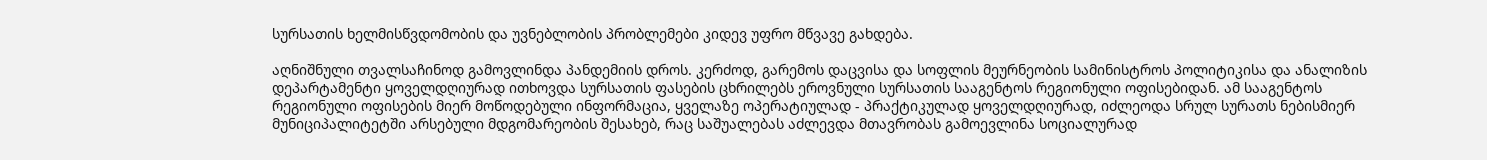სურსათის ხელმისწვდომობის და უვნებლობის პრობლემები კიდევ უფრო მწვავე გახდება.

აღნიშნული თვალსაჩინოდ გამოვლინდა პანდემიის დროს. კერძოდ, გარემოს დაცვისა და სოფლის მეურნეობის სამინისტროს პოლიტიკისა და ანალიზის დეპარტამენტი ყოველდღიურად ითხოვდა სურსათის ფასების ცხრილებს ეროვნული სურსათის სააგენტოს რეგიონული ოფისებიდან. ამ სააგენტოს რეგიონული ოფისების მიერ მოწოდებული ინფორმაცია, ყველაზე ოპერატიულად - პრაქტიკულად ყოველდღიურად, იძლეოდა სრულ სურათს ნებისმიერ მუნიციპალიტეტში არსებული მდგომარეობის შესახებ, რაც საშუალებას აძლევდა მთავრობას გამოევლინა სოციალურად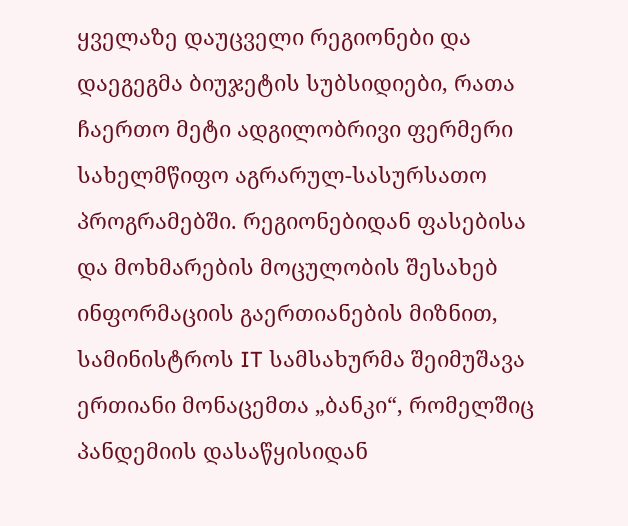ყველაზე დაუცველი რეგიონები და დაეგეგმა ბიუჯეტის სუბსიდიები, რათა ჩაერთო მეტი ადგილობრივი ფერმერი სახელმწიფო აგრარულ-სასურსათო პროგრამებში. რეგიონებიდან ფასებისა და მოხმარების მოცულობის შესახებ ინფორმაციის გაერთიანების მიზნით, სამინისტროს IT სამსახურმა შეიმუშავა ერთიანი მონაცემთა „ბანკი“, რომელშიც პანდემიის დასაწყისიდან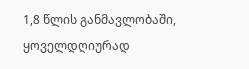1,8 წლის განმავლობაში, ყოველდღიურად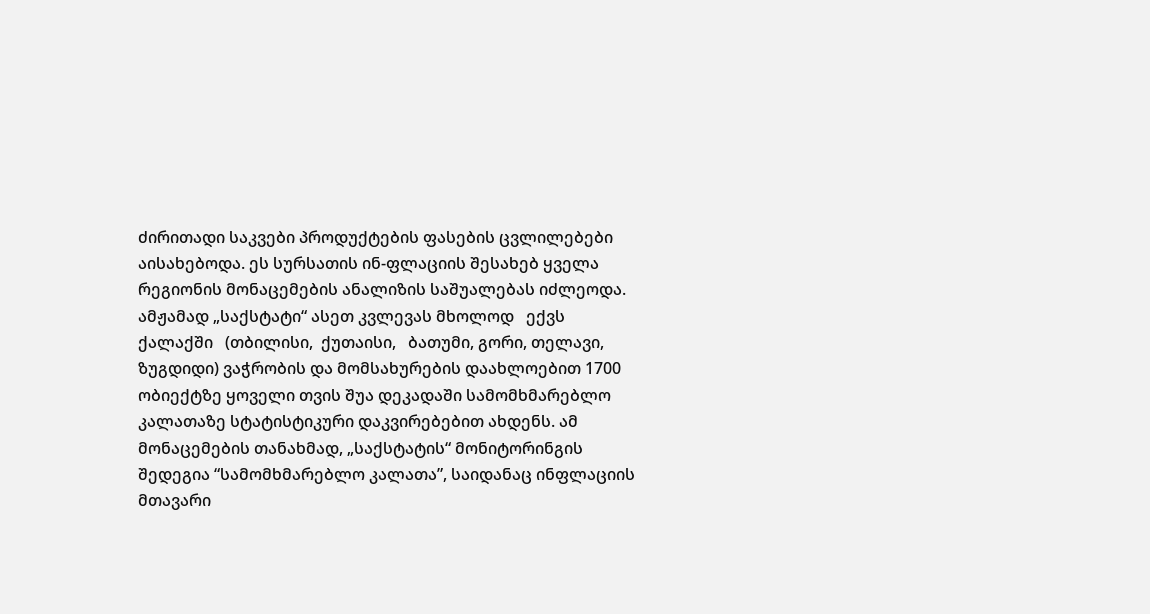ძირითადი საკვები პროდუქტების ფასების ცვლილებები აისახებოდა. ეს სურსათის ინ-ფლაციის შესახებ ყველა რეგიონის მონაცემების ანალიზის საშუალებას იძლეოდა. ამჟამად „საქსტატი“ ასეთ კვლევას მხოლოდ   ექვს   ქალაქში   (თბილისი,  ქუთაისი,   ბათუმი, გორი, თელავი, ზუგდიდი) ვაჭრობის და მომსახურების დაახლოებით 1700 ობიექტზე ყოველი თვის შუა დეკადაში სამომხმარებლო კალათაზე სტატისტიკური დაკვირებებით ახდენს. ამ მონაცემების თანახმად, „საქსტატის“ მონიტორინგის შედეგია “სამომხმარებლო კალათა”, საიდანაც ინფლაციის მთავარი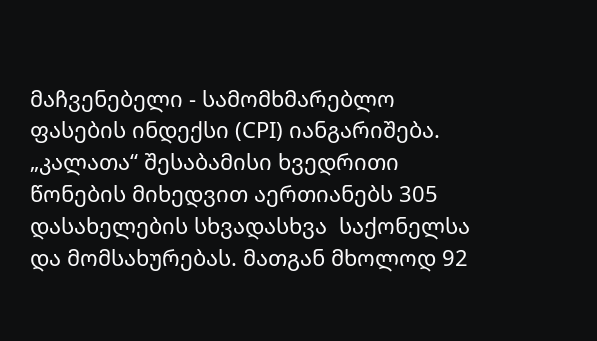მაჩვენებელი - სამომხმარებლო ფასების ინდექსი (CPI) იანგარიშება. „კალათა“ შესაბამისი ხვედრითი წონების მიხედვით აერთიანებს 305 დასახელების სხვადასხვა  საქონელსა და მომსახურებას. მათგან მხოლოდ 92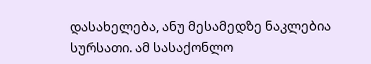დასახელება, ანუ მესამედზე ნაკლებია სურსათი. ამ სასაქონლო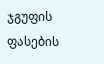ჯგუფის ფასების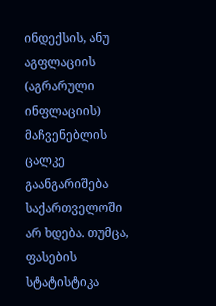ინდექსის, ანუ   აგფლაციის (აგრარული ინფლაციის) მაჩვენებლის ცალკე გაანგარიშება საქართველოში არ ხდება. თუმცა, ფასების სტატისტიკა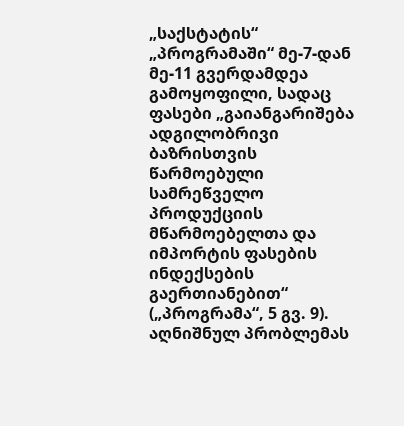„საქსტატის“ „პროგრამაში“ მე-7-დან მე-11 გვერდამდეა გამოყოფილი, სადაც ფასები „გაიანგარიშება ადგილობრივი ბაზრისთვის   წარმოებული   სამრეწველო პროდუქციის მწარმოებელთა და იმპორტის ფასების ინდექსების გაერთიანებით“ („პროგრამა“, 5 გვ. 9). აღნიშნულ პრობლემას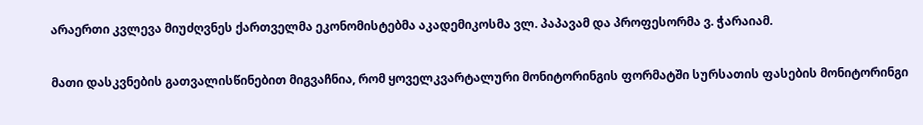არაერთი კვლევა მიუძღვნეს ქართველმა ეკონომისტებმა აკადემიკოსმა ვლ. პაპავამ და პროფესორმა ვ. ჭარაიამ.

მათი დასკვნების გათვალისწინებით მიგვაჩნია, რომ ყოველკვარტალური მონიტორინგის ფორმატში სურსათის ფასების მონიტორინგი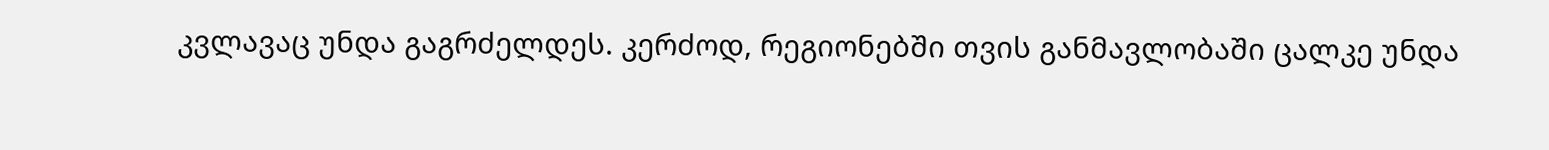კვლავაც უნდა გაგრძელდეს. კერძოდ, რეგიონებში თვის განმავლობაში ცალკე უნდა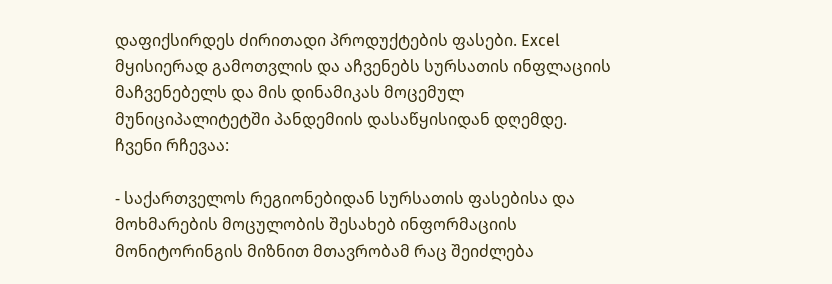დაფიქსირდეს ძირითადი პროდუქტების ფასები. Excel მყისიერად გამოთვლის და აჩვენებს სურსათის ინფლაციის მაჩვენებელს და მის დინამიკას მოცემულ მუნიციპალიტეტში პანდემიის დასაწყისიდან დღემდე. ჩვენი რჩევაა:

- საქართველოს რეგიონებიდან სურსათის ფასებისა და მოხმარების მოცულობის შესახებ ინფორმაციის მონიტორინგის მიზნით მთავრობამ რაც შეიძლება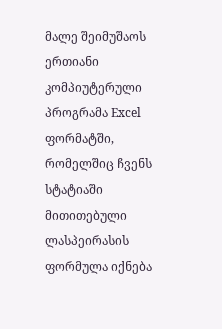მალე შეიმუშაოს ერთიანი კომპიუტერული პროგრამა Excel ფორმატში, რომელშიც ჩვენს სტატიაში მითითებული ლასპეირასის ფორმულა იქნება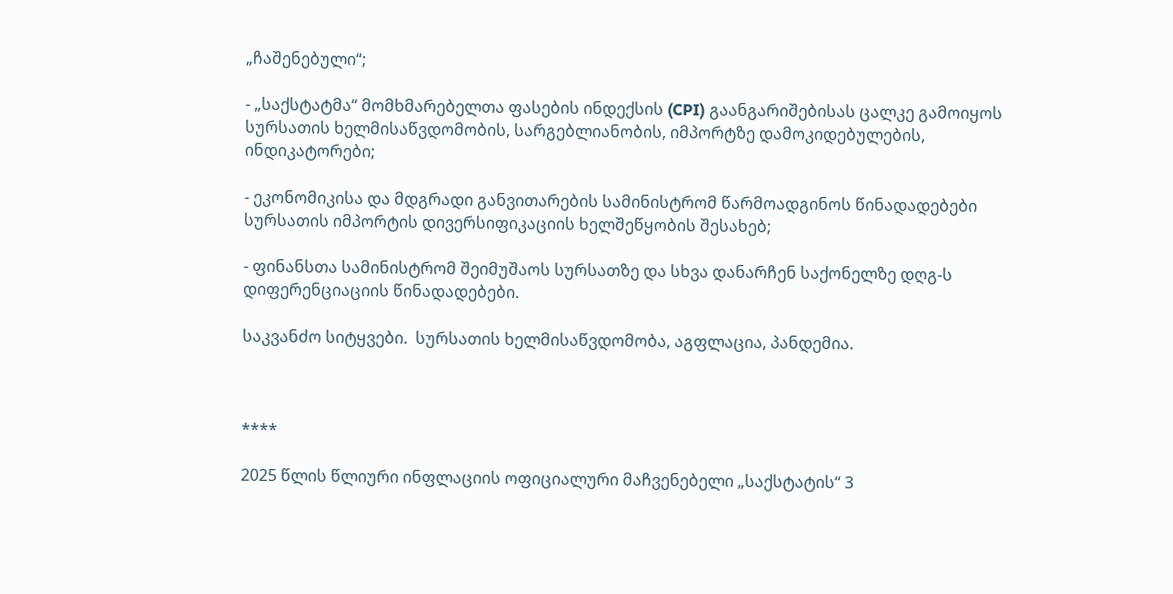„ჩაშენებული“;

- „საქსტატმა“ მომხმარებელთა ფასების ინდექსის (CPI) გაანგარიშებისას ცალკე გამოიყოს სურსათის ხელმისაწვდომობის, სარგებლიანობის, იმპორტზე დამოკიდებულების, ინდიკატორები;

- ეკონომიკისა და მდგრადი განვითარების სამინისტრომ წარმოადგინოს წინადადებები სურსათის იმპორტის დივერსიფიკაციის ხელშეწყობის შესახებ;

- ფინანსთა სამინისტრომ შეიმუშაოს სურსათზე და სხვა დანარჩენ საქონელზე დღგ-ს დიფერენციაციის წინადადებები.

საკვანძო სიტყვები.  სურსათის ხელმისაწვდომობა, აგფლაცია, პანდემია.



****

2025 წლის წლიური ინფლაციის ოფიციალური მაჩვენებელი „საქსტატის“ 3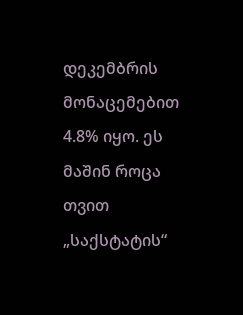დეკემბრის მონაცემებით 4.8% იყო. ეს მაშინ როცა თვით „საქსტატის“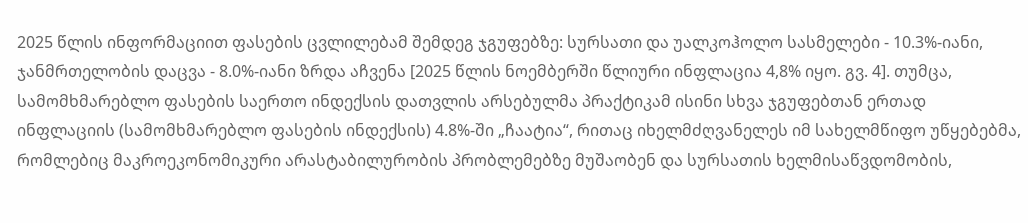2025 წლის ინფორმაციით ფასების ცვლილებამ შემდეგ ჯგუფებზე: სურსათი და უალკოჰოლო სასმელები - 10.3%-იანი, ჯანმრთელობის დაცვა - 8.0%-იანი ზრდა აჩვენა [2025 წლის ნოემბერში წლიური ინფლაცია 4,8% იყო. გვ. 4]. თუმცა, სამომხმარებლო ფასების საერთო ინდექსის დათვლის არსებულმა პრაქტიკამ ისინი სხვა ჯგუფებთან ერთად ინფლაციის (სამომხმარებლო ფასების ინდექსის) 4.8%-ში „ჩაატია“, რითაც იხელმძღვანელეს იმ სახელმწიფო უწყებებმა, რომლებიც მაკროეკონომიკური არასტაბილურობის პრობლემებზე მუშაობენ და სურსათის ხელმისაწვდომობის,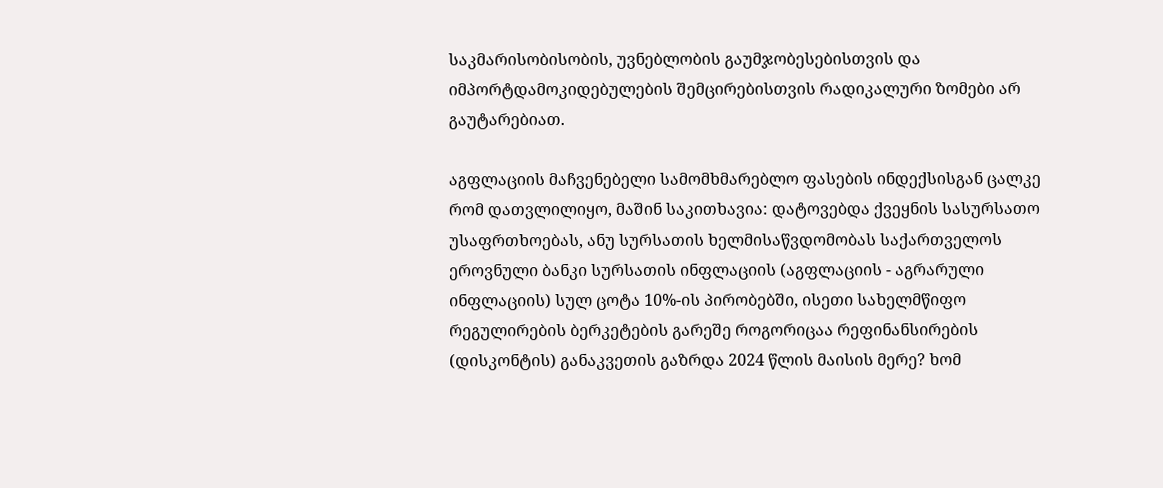საკმარისობისობის, უვნებლობის გაუმჯობესებისთვის და იმპორტდამოკიდებულების შემცირებისთვის რადიკალური ზომები არ გაუტარებიათ.

აგფლაციის მაჩვენებელი სამომხმარებლო ფასების ინდექსისგან ცალკე რომ დათვლილიყო, მაშინ საკითხავია: დატოვებდა ქვეყნის სასურსათო უსაფრთხოებას, ანუ სურსათის ხელმისაწვდომობას საქართველოს ეროვნული ბანკი სურსათის ინფლაციის (აგფლაციის - აგრარული ინფლაციის) სულ ცოტა 10%-ის პირობებში, ისეთი სახელმწიფო რეგულირების ბერკეტების გარეშე როგორიცაა რეფინანსირების (დისკონტის) განაკვეთის გაზრდა 2024 წლის მაისის მერე? ხომ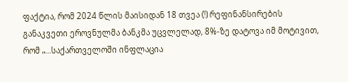ფაქტია, რომ 2024 წლის მაისიდან 18 თვეა (!) რეფინანსირების განაკვეთი ეროვნულმა ბანკმა უცვლელად, 8%-ზე დატოვა იმ მოტივით, რომ „...საქართველოში ინფლაცია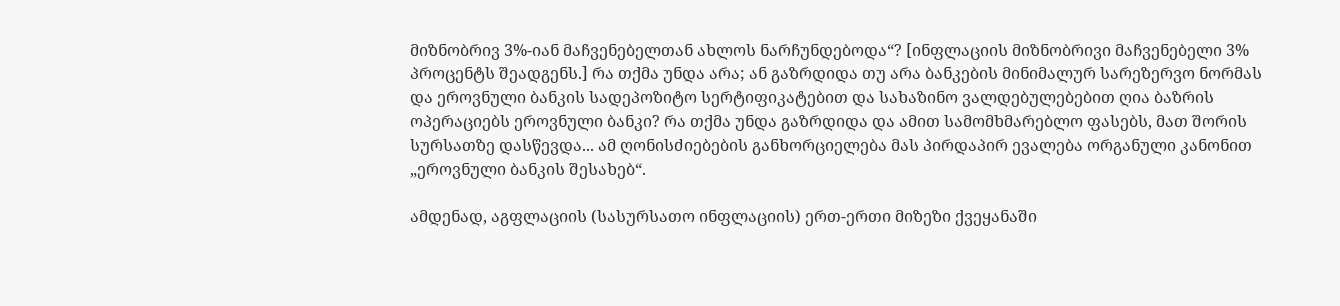მიზნობრივ 3%-იან მაჩვენებელთან ახლოს ნარჩუნდებოდა“? [ინფლაციის მიზნობრივი მაჩვენებელი 3% პროცენტს შეადგენს.] რა თქმა უნდა არა; ან გაზრდიდა თუ არა ბანკების მინიმალურ სარეზერვო ნორმას და ეროვნული ბანკის სადეპოზიტო სერტიფიკატებით და სახაზინო ვალდებულებებით ღია ბაზრის ოპერაციებს ეროვნული ბანკი? რა თქმა უნდა გაზრდიდა და ამით სამომხმარებლო ფასებს, მათ შორის სურსათზე დასწევდა... ამ ღონისძიებების განხორციელება მას პირდაპირ ევალება ორგანული კანონით „ეროვნული ბანკის შესახებ“.

ამდენად, აგფლაციის (სასურსათო ინფლაციის) ერთ-ერთი მიზეზი ქვეყანაში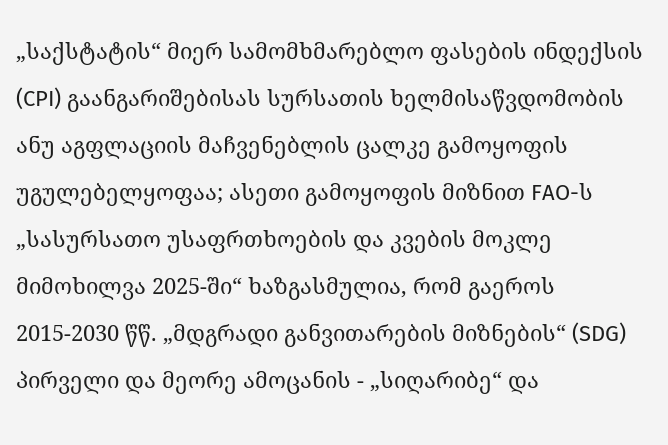„საქსტატის“ მიერ სამომხმარებლო ფასების ინდექსის (CPI) გაანგარიშებისას სურსათის ხელმისაწვდომობის ანუ აგფლაციის მაჩვენებლის ცალკე გამოყოფის უგულებელყოფაა; ასეთი გამოყოფის მიზნით FAO-ს „სასურსათო უსაფრთხოების და კვების მოკლე მიმოხილვა 2025-ში“ ხაზგასმულია, რომ გაეროს 2015-2030 წწ. „მდგრადი განვითარების მიზნების“ (SDG) პირველი და მეორე ამოცანის - „სიღარიბე“ და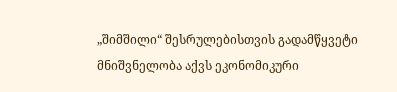„შიმშილი“ შესრულებისთვის გადამწყვეტი მნიშვნელობა აქვს ეკონომიკური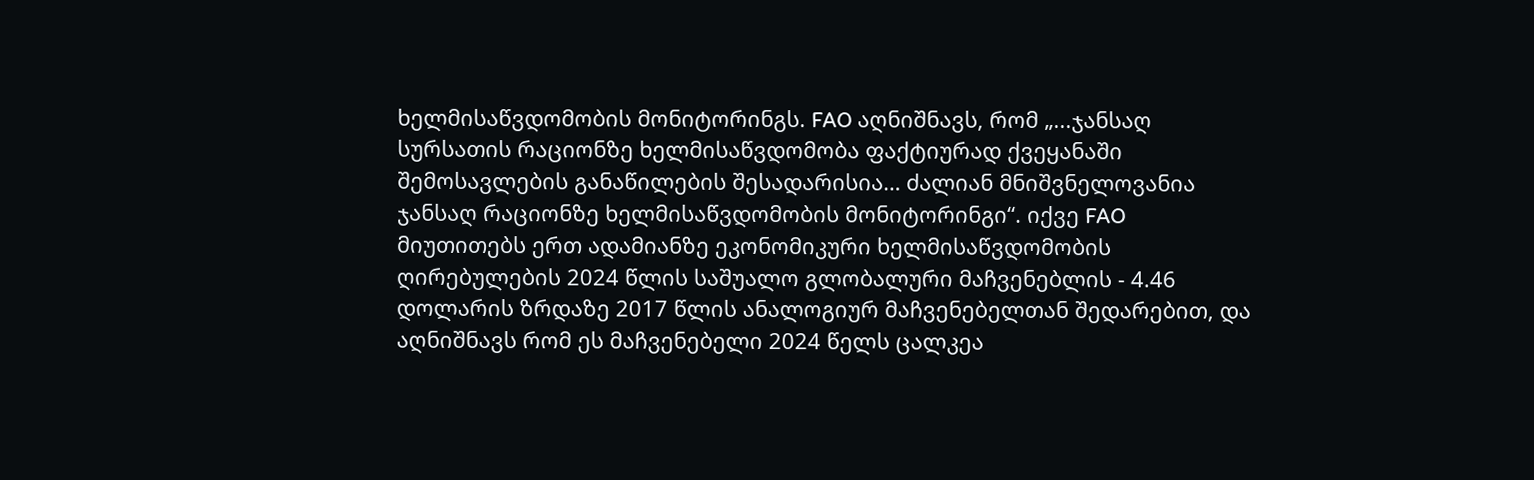ხელმისაწვდომობის მონიტორინგს. FAO აღნიშნავს, რომ „...ჯანსაღ სურსათის რაციონზე ხელმისაწვდომობა ფაქტიურად ქვეყანაში შემოსავლების განაწილების შესადარისია… ძალიან მნიშვნელოვანია ჯანსაღ რაციონზე ხელმისაწვდომობის მონიტორინგი“. იქვე FAO მიუთითებს ერთ ადამიანზე ეკონომიკური ხელმისაწვდომობის ღირებულების 2024 წლის საშუალო გლობალური მაჩვენებლის - 4.46 დოლარის ზრდაზე 2017 წლის ანალოგიურ მაჩვენებელთან შედარებით, და აღნიშნავს რომ ეს მაჩვენებელი 2024 წელს ცალკეა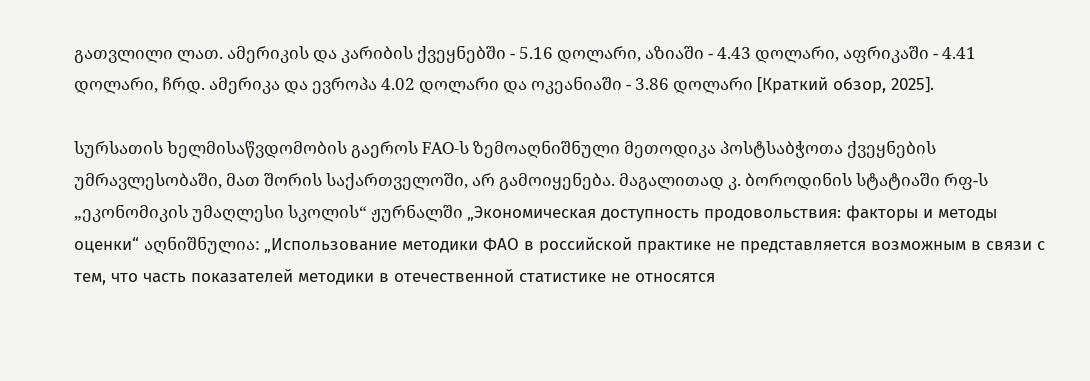გათვლილი ლათ. ამერიკის და კარიბის ქვეყნებში - 5.16 დოლარი, აზიაში - 4.43 დოლარი, აფრიკაში - 4.41 დოლარი, ჩრდ. ამერიკა და ევროპა 4.02 დოლარი და ოკეანიაში - 3.86 დოლარი [Краткий обзор, 2025].

სურსათის ხელმისაწვდომობის გაეროს FAO-ს ზემოაღნიშნული მეთოდიკა პოსტსაბჭოთა ქვეყნების უმრავლესობაში, მათ შორის საქართველოში, არ გამოიყენება. მაგალითად კ. ბოროდინის სტატიაში რფ-ს „ეკონომიკის უმაღლესი სკოლის“ ჟურნალში „Экономическая доступность продовольствия: факторы и методы оценки“ აღნიშნულია: „Использование методики ФАО в российской практике не представляется возможным в связи с тем, что часть показателей методики в отечественной статистике не относятся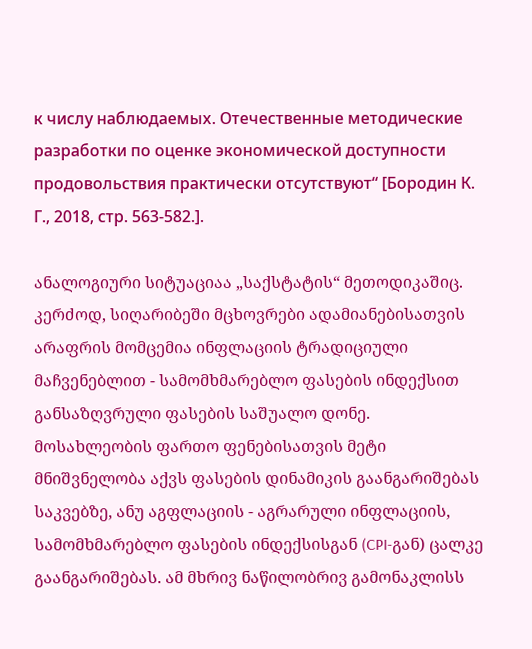к числу наблюдаемых. Отечественные методические разработки по оценке экономической доступности продовольствия практически отсутствуют“ [Бородин К. Г., 2018, стр. 563-582.].

ანალოგიური სიტუაციაა „საქსტატის“ მეთოდიკაშიც. კერძოდ, სიღარიბეში მცხოვრები ადამიანებისათვის არაფრის მომცემია ინფლაციის ტრადიციული მაჩვენებლით - სამომხმარებლო ფასების ინდექსით განსაზღვრული ფასების საშუალო დონე. მოსახლეობის ფართო ფენებისათვის მეტი მნიშვნელობა აქვს ფასების დინამიკის გაანგარიშებას საკვებზე, ანუ აგფლაციის - აგრარული ინფლაციის, სამომხმარებლო ფასების ინდექსისგან (CPI-გან) ცალკე გაანგარიშებას. ამ მხრივ ნაწილობრივ გამონაკლისს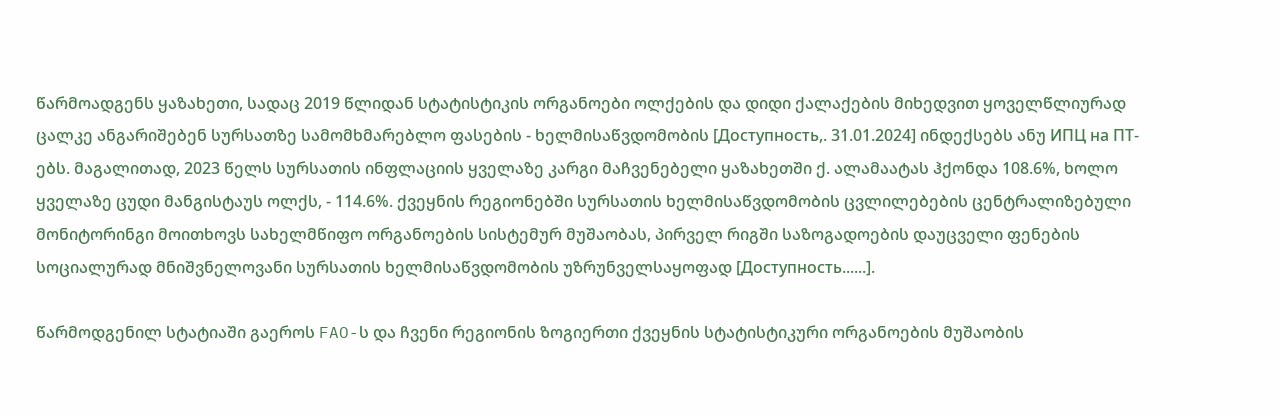წარმოადგენს ყაზახეთი, სადაც 2019 წლიდან სტატისტიკის ორგანოები ოლქების და დიდი ქალაქების მიხედვით ყოველწლიურად ცალკე ანგარიშებენ სურსათზე სამომხმარებლო ფასების - ხელმისაწვდომობის [Доступность,. 31.01.2024] ინდექსებს ანუ ИПЦ на ПТ-ებს. მაგალითად, 2023 წელს სურსათის ინფლაციის ყველაზე კარგი მაჩვენებელი ყაზახეთში ქ. ალამაატას ჰქონდა 108.6%, ხოლო ყველაზე ცუდი მანგისტაუს ოლქს, - 114.6%. ქვეყნის რეგიონებში სურსათის ხელმისაწვდომობის ცვლილებების ცენტრალიზებული მონიტორინგი მოითხოვს სახელმწიფო ორგანოების სისტემურ მუშაობას, პირველ რიგში საზოგადოების დაუცველი ფენების სოციალურად მნიშვნელოვანი სურსათის ხელმისაწვდომობის უზრუნველსაყოფად [Доступность......].

წარმოდგენილ სტატიაში გაეროს FAO-ს და ჩვენი რეგიონის ზოგიერთი ქვეყნის სტატისტიკური ორგანოების მუშაობის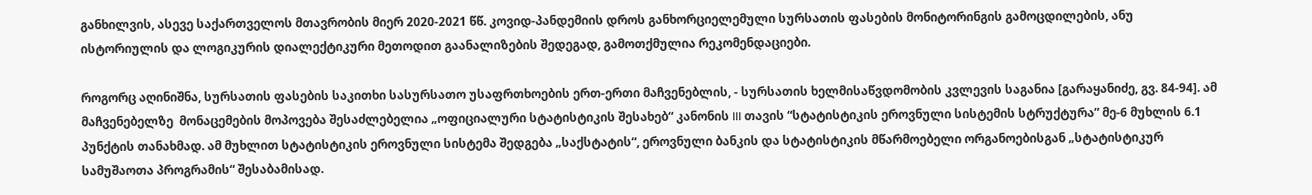განხილვის, ასევე საქართველოს მთავრობის მიერ 2020-2021 წწ. კოვიდ-პანდემიის დროს განხორციელემული სურსათის ფასების მონიტორინგის გამოცდილების, ანუ ისტორიულის და ლოგიკურის დიალექტიკური მეთოდით გაანალიზების შედეგად, გამოთქმულია რეკომენდაციები.

როგორც აღინიშნა, სურსათის ფასების საკითხი სასურსათო უსაფრთხოების ერთ-ერთი მაჩვენებლის, - სურსათის ხელმისაწვდომობის კვლევის საგანია [გარაყანიძე, გვ. 84-94]. ამ მაჩვენებელზე  მონაცემების მოპოვება შესაძლებელია „ოფიციალური სტატისტიკის შესახებ“ კანონის III თავის “სტატისტიკის ეროვნული სისტემის სტრუქტურა” მე-6 მუხლის 6.1 პუნქტის თანახმად. ამ მუხლით სტატისტიკის ეროვნული სისტემა შედგება „საქსტატის“, ეროვნული ბანკის და სტატისტიკის მწარმოებელი ორგანოებისგან „სტატისტიკურ სამუშაოთა პროგრამის“ შესაბამისად.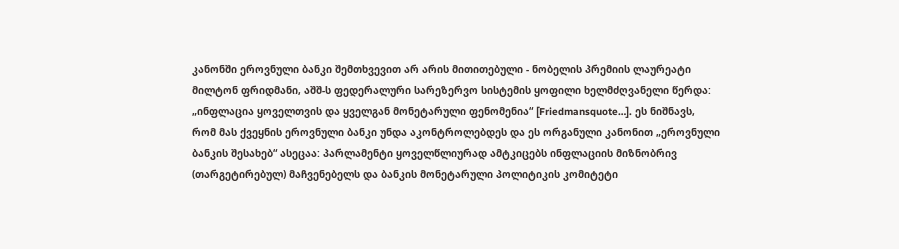კანონში ეროვნული ბანკი შემთხვევით არ არის მითითებული - ნობელის პრემიის ლაურეატი მილტონ ფრიდმანი, აშშ-ს ფედერალური სარეზერვო სისტემის ყოფილი ხელმძღვანელი წერდა: „ინფლაცია ყოველთვის და ყველგან მონეტარული ფენომენია“ [Friedmansquote…]. ეს ნიშნავს, რომ მას ქვეყნის ეროვნული ბანკი უნდა აკონტროლებდეს და ეს ორგანული კანონით „ეროვნული ბანკის შესახებ“ ასეცაა: პარლამენტი ყოველწლიურად ამტკიცებს ინფლაციის მიზნობრივ (თარგეტირებულ) მაჩვენებელს და ბანკის მონეტარული პოლიტიკის კომიტეტი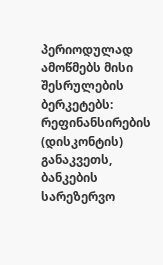პერიოდულად ამოწმებს მისი შესრულების ბერკეტებს: რეფინანსირების (დისკონტის) განაკვეთს, ბანკების სარეზერვო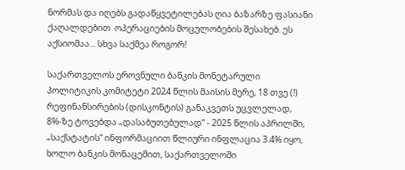ნორმას და იღებს გადაწყვეტილებას ღია ბაზარზე ფასიანი ქაღალდებით  ოპერაციების მოცულობების შესახებ. ეს აქსიომაა... სხვა საქმეა როგორ!

საქართველოს ეროვნული ბანკის მონეტარული პოლიტიკის კომიტეტი 2024 წლის მაისის მერე, 18 თვე (!) რეფინანსირების (დისკონტის) განაკვეთს უცვლელად, 8%-ზე ტოვებდა „დასაბუთებულად“ - 2025 წლის აპრილში, „საქსტატის“ ინფორმაციით წლიური ინფლაცია 3.4% იყო, ხოლო ბანკის მონაცემით, საქართველოში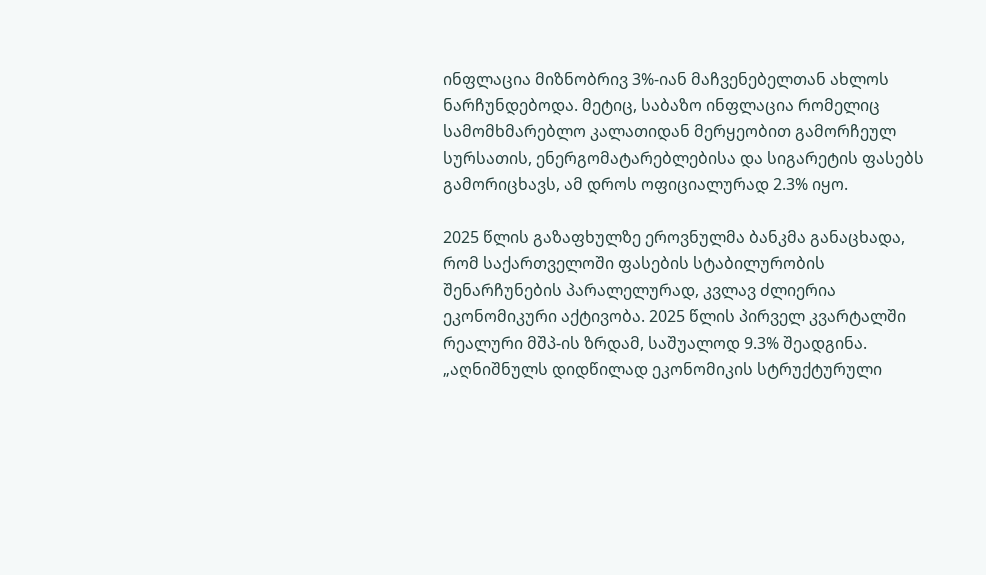ინფლაცია მიზნობრივ 3%-იან მაჩვენებელთან ახლოს ნარჩუნდებოდა. მეტიც, საბაზო ინფლაცია რომელიც სამომხმარებლო კალათიდან მერყეობით გამორჩეულ სურსათის, ენერგომატარებლებისა და სიგარეტის ფასებს გამორიცხავს, ამ დროს ოფიციალურად 2.3% იყო.

2025 წლის გაზაფხულზე ეროვნულმა ბანკმა განაცხადა, რომ საქართველოში ფასების სტაბილურობის შენარჩუნების პარალელურად, კვლავ ძლიერია ეკონომიკური აქტივობა. 2025 წლის პირველ კვარტალში რეალური მშპ-ის ზრდამ, საშუალოდ 9.3% შეადგინა. „აღნიშნულს დიდწილად ეკონომიკის სტრუქტურული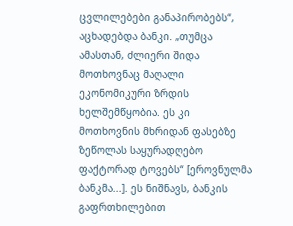ცვლილებები განაპირობებს“, აცხადებდა ბანკი. „თუმცა ამასთან, ძლიერი შიდა მოთხოვნაც მაღალი ეკონომიკური ზრდის ხელშემწყობია. ეს კი მოთხოვნის მხრიდან ფასებზე ზეწოლას საყურადღებო ფაქტორად ტოვებს“ [ეროვნულმა ბანკმა...]. ეს ნიშნავს, ბანკის გაფრთხილებით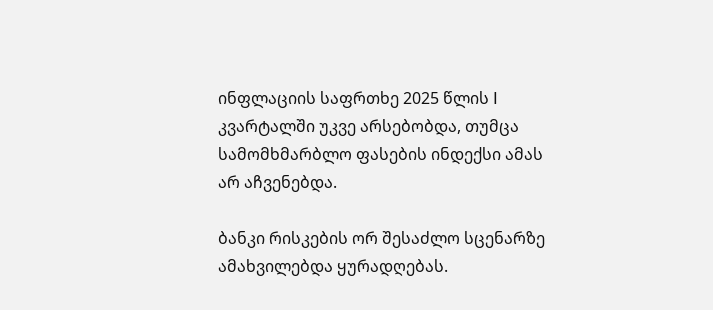ინფლაციის საფრთხე 2025 წლის I კვარტალში უკვე არსებობდა, თუმცა სამომხმარბლო ფასების ინდექსი ამას არ აჩვენებდა.

ბანკი რისკების ორ შესაძლო სცენარზე ამახვილებდა ყურადღებას.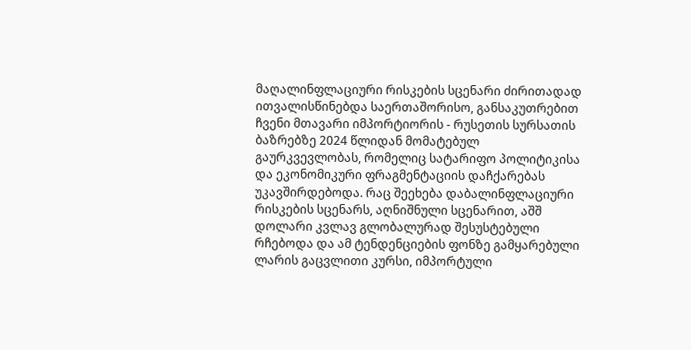მაღალინფლაციური რისკების სცენარი ძირითადად ითვალისწინებდა საერთაშორისო, განსაკუთრებით ჩვენი მთავარი იმპორტიორის - რუსეთის სურსათის ბაზრებზე 2024 წლიდან მომატებულ გაურკვევლობას, რომელიც სატარიფო პოლიტიკისა და ეკონომიკური ფრაგმენტაციის დაჩქარებას უკავშირდებოდა. რაც შეეხება დაბალინფლაციური რისკების სცენარს, აღნიშნული სცენარით, აშშ დოლარი კვლავ გლობალურად შესუსტებული რჩებოდა და ამ ტენდენციების ფონზე გამყარებული ლარის გაცვლითი კურსი, იმპორტული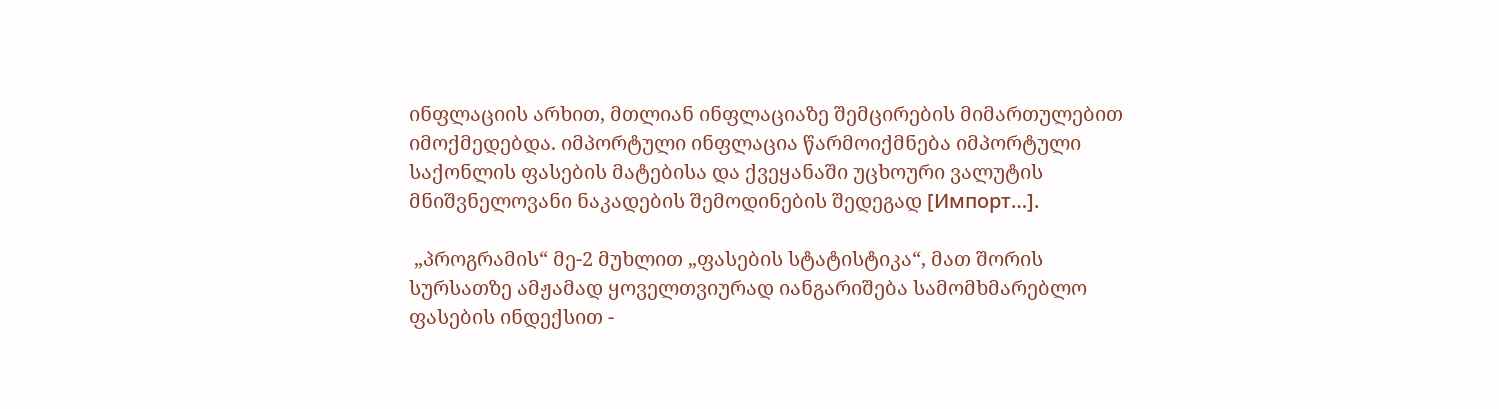ინფლაციის არხით, მთლიან ინფლაციაზე შემცირების მიმართულებით იმოქმედებდა. იმპორტული ინფლაცია წარმოიქმნება იმპორტული საქონლის ფასების მატებისა და ქვეყანაში უცხოური ვალუტის მნიშვნელოვანი ნაკადების შემოდინების შედეგად [Импорт…].

 „პროგრამის“ მე-2 მუხლით „ფასების სტატისტიკა“, მათ შორის სურსათზე ამჟამად ყოველთვიურად იანგარიშება სამომხმარებლო ფასების ინდექსით -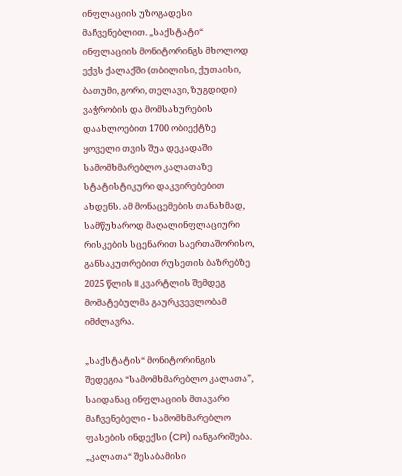ინფლაციის უზოგადესი მაჩვენებლით. „საქსტატი“ ინფლაციის მონიტორინგს მხოლოდ ექვს ქალაქში (თბილისი, ქუთაისი, ბათუმი, გორი, თელავი, ზუგდიდი) ვაჭრობის და მომსახურების დაახლოებით 1700 ობიექტზე ყოველი თვის შუა დეკადაში სამომხმარებლო კალათაზე სტატისტიკური დაკვირებებით ახდენს. ამ მონაცემების თანახმად, სამწუხაროდ მაღალინფლაციური რისკების სცენარით საერთაშორისო, განსაკუთრებით რუსეთის ბაზრებზე 2025 წლის II კვარტლის შემდეგ  მომატებულმა გაურკვევლობამ იმძლავრა.

„საქსტატის“ მონიტორინგის შედეგია “სამომხმარებლო კალათა”, საიდანაც ინფლაციის მთავარი მაჩვენებელი - სამომხმარებლო ფასების ინდექსი (CPI) იანგარიშება. „კალათა“ შესაბამისი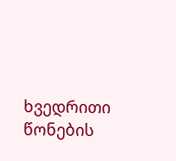ხვედრითი წონების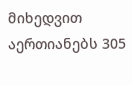მიხედვით აერთიანებს 305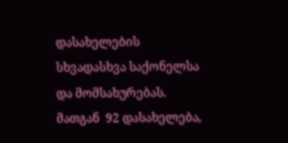დასახელების სხვადასხვა საქონელსა და მომსახურებას. მათგან  92 დასახელება,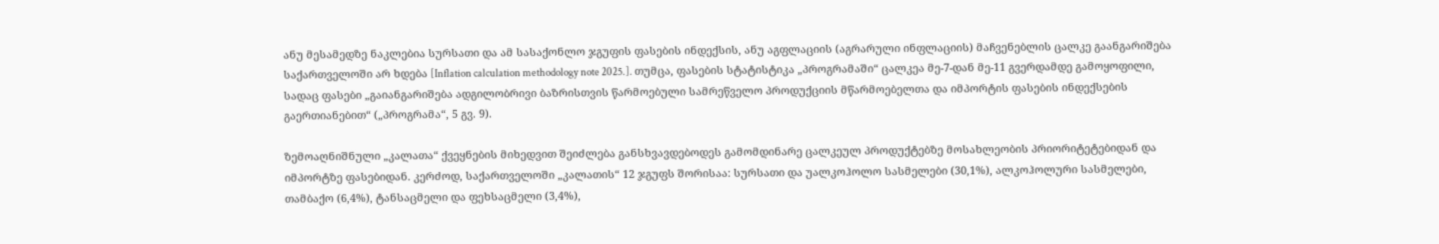ანუ მესამედზე ნაკლებია სურსათი და ამ სასაქონლო ჯგუფის ფასების ინდექსის, ანუ აგფლაციის (აგრარული ინფლაციის) მაჩვენებლის ცალკე გაანგარიშება საქართველოში არ ხდება [Inflation calculation methodology note 2025.]. თუმცა, ფასების სტატისტიკა „პროგრამაში“ ცალკეა მე-7-დან მე-11 გვერდამდე გამოყოფილი, სადაც ფასები „გაიანგარიშება ადგილობრივი ბაზრისთვის წარმოებული სამრეწველო პროდუქციის მწარმოებელთა და იმპორტის ფასების ინდექსების გაერთიანებით“ („პროგრამა“, 5 გვ. 9).

ზემოაღნიშნული „კალათა“ ქვეყნების მიხედვით შეიძლება განსხვავდებოდეს გამომდინარე ცალკეულ პროდუქტებზე მოსახლეობის პრიორიტეტებიდან და იმპორტზე ფასებიდან. კერძოდ, საქართველოში „კალათის“ 12 ჯგუფს შორისაა: სურსათი და უალკოჰოლო სასმელები (30,1%), ალკოჰოლური სასმელები, თამბაქო (6,4%), ტანსაცმელი და ფეხსაცმელი (3,4%),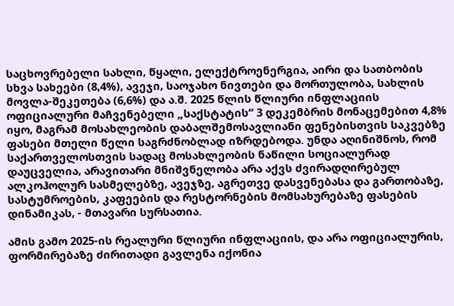საცხოვრებელი სახლი, წყალი, ელექტროენერგია, აირი და სათბობის სხვა სახეები (8,4%), ავეჯი, საოჯახო ნივთები და მორთულობა, სახლის მოვლა-შეკეთება (6,6%) და ა.შ. 2025 წლის წლიური ინფლაციის ოფიციალური მაჩვენებელი „საქსტატის“ 3 დეკემბრის მონაცემებით 4,8% იყო, მაგრამ მოსახლეობის დაბალშემოსავლიანი ფენებისთვის საკვებზე ფასები მთელი წელი საგრძნობლად იზრდებოდა. უნდა აღინიშნოს, რომ საქართველოსთვის სადაც მოსახლეობის ნაწილი სოციალურად დაუცველია, არავითარი მნიშვნელობა არა აქვს ძვირადღირებულ ალკოჰოლურ სასმელებზე, ავეჯზე, აგრეთვე დასვენებასა და გართობაზე, სასტუმროების, კაფეების და რესტორნების მომსახურებაზე ფასების დინამიკას, - მთავარი სურსათია.

ამის გამო 2025-ის რეალური წლიური ინფლაციის, და არა ოფიციალურის, ფორმირებაზე ძირითადი გავლენა იქონია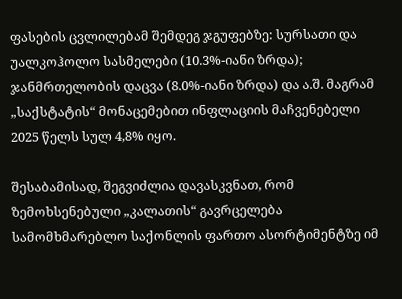ფასების ცვლილებამ შემდეგ ჯგუფებზე: სურსათი და უალკოჰოლო სასმელები (10.3%-იანი ზრდა); ჯანმრთელობის დაცვა (8.0%-იანი ზრდა) და ა.შ. მაგრამ „საქსტატის“ მონაცემებით ინფლაციის მაჩვენებელი 2025 წელს სულ 4,8% იყო.

შესაბამისად, შეგვიძლია დავასკვნათ, რომ ზემოხსენებული „კალათის“ გავრცელება სამომხმარებლო საქონლის ფართო ასორტიმენტზე იმ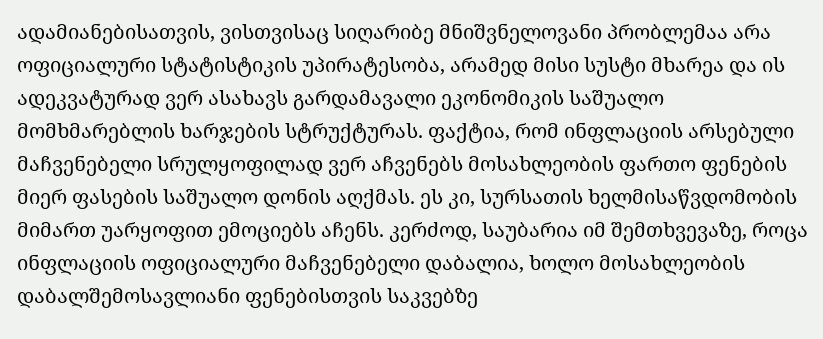ადამიანებისათვის, ვისთვისაც სიღარიბე მნიშვნელოვანი პრობლემაა არა ოფიციალური სტატისტიკის უპირატესობა, არამედ მისი სუსტი მხარეა და ის ადეკვატურად ვერ ასახავს გარდამავალი ეკონომიკის საშუალო მომხმარებლის ხარჯების სტრუქტურას. ფაქტია, რომ ინფლაციის არსებული მაჩვენებელი სრულყოფილად ვერ აჩვენებს მოსახლეობის ფართო ფენების მიერ ფასების საშუალო დონის აღქმას. ეს კი, სურსათის ხელმისაწვდომობის მიმართ უარყოფით ემოციებს აჩენს. კერძოდ, საუბარია იმ შემთხვევაზე, როცა ინფლაციის ოფიციალური მაჩვენებელი დაბალია, ხოლო მოსახლეობის დაბალშემოსავლიანი ფენებისთვის საკვებზე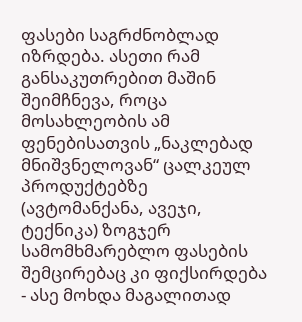ფასები საგრძნობლად იზრდება. ასეთი რამ განსაკუთრებით მაშინ შეიმჩნევა, როცა მოსახლეობის ამ ფენებისათვის „ნაკლებად მნიშვნელოვან“ ცალკეულ პროდუქტებზე (ავტომანქანა, ავეჯი, ტექნიკა) ზოგჯერ სამომხმარებლო ფასების შემცირებაც კი ფიქსირდება - ასე მოხდა მაგალითად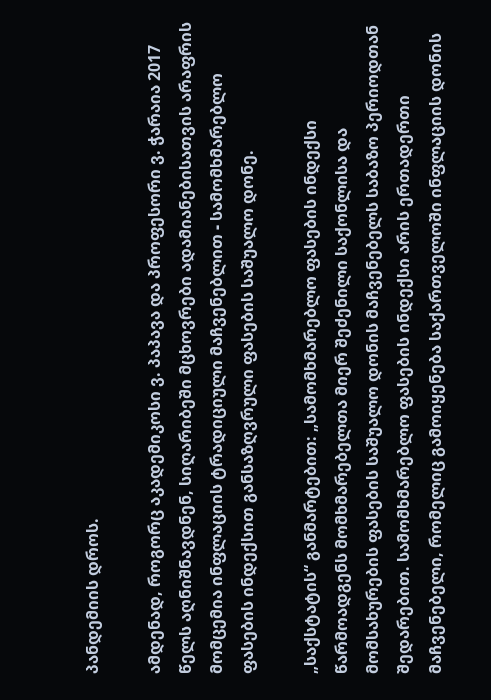პანდემიის დროს.

ამდენად, როგორც აკადემიკოსი ვ. პაპავა და პროფესორი ვ. ჭარაია 2017 წელს აღნიშნავდნენ, სიღარიბეში მცხოვრები ადამიანებისათვის არაფრის მომცემია ინფლაციის ტრადიციული მაჩვენებლით - სამომხმარებლო ფასების ინდექსით განსაზღვრული ფასების საშუალო დონე.

„საქსტატის“ განმარტებით: „სამომხმარებლო ფასების ინდექსი წარმოადგენს მომხმარებელთა მიერ შეძენილი საქონლისა და მომსახურების ფასების საშუალო დონის მაჩვენებელს საბაზო პერიოდთან შედარებით. სამომხმარებლო ფასების ინდექსი არის ერთადერთი მაჩვენებელი, რომელიც გამოიყენება საქართველოში ინფლაციის დონის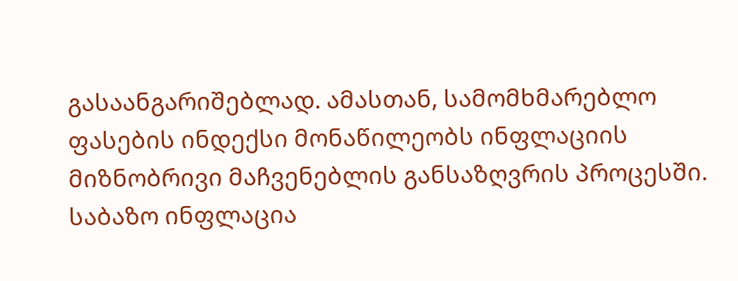გასაანგარიშებლად. ამასთან, სამომხმარებლო ფასების ინდექსი მონაწილეობს ინფლაციის მიზნობრივი მაჩვენებლის განსაზღვრის პროცესში. საბაზო ინფლაცია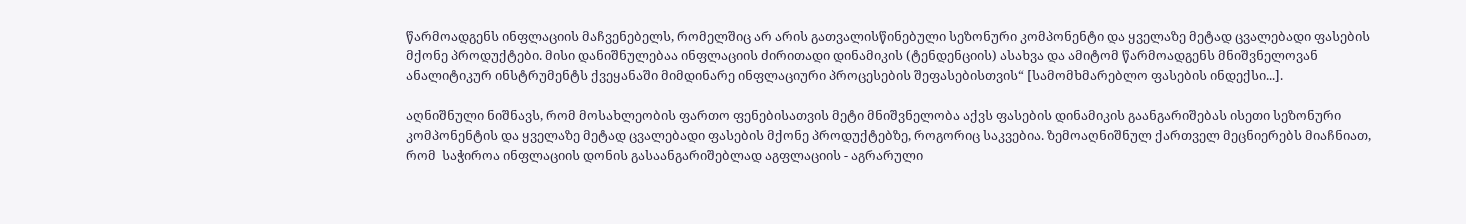წარმოადგენს ინფლაციის მაჩვენებელს, რომელშიც არ არის გათვალისწინებული სეზონური კომპონენტი და ყველაზე მეტად ცვალებადი ფასების მქონე პროდუქტები. მისი დანიშნულებაა ინფლაციის ძირითადი დინამიკის (ტენდენციის) ასახვა და ამიტომ წარმოადგენს მნიშვნელოვან ანალიტიკურ ინსტრუმენტს ქვეყანაში მიმდინარე ინფლაციური პროცესების შეფასებისთვის“ [სამომხმარებლო ფასების ინდექსი...].

აღნიშნული ნიშნავს, რომ მოსახლეობის ფართო ფენებისათვის მეტი მნიშვნელობა აქვს ფასების დინამიკის გაანგარიშებას ისეთი სეზონური კომპონენტის და ყველაზე მეტად ცვალებადი ფასების მქონე პროდუქტებზე, როგორიც საკვებია. ზემოაღნიშნულ ქართველ მეცნიერებს მიაჩნიათ, რომ  საჭიროა ინფლაციის დონის გასაანგარიშებლად აგფლაციის - აგრარული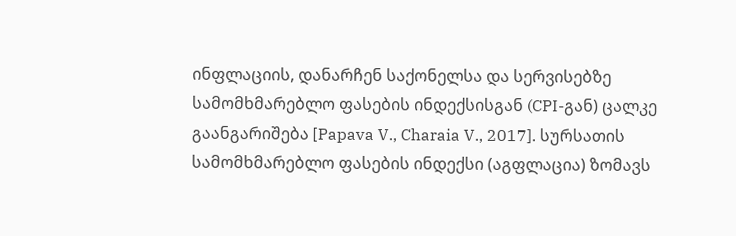ინფლაციის, დანარჩენ საქონელსა და სერვისებზე სამომხმარებლო ფასების ინდექსისგან (CPI-გან) ცალკე გაანგარიშება [Papava V., Charaia V., 2017]. სურსათის სამომხმარებლო ფასების ინდექსი (აგფლაცია) ზომავს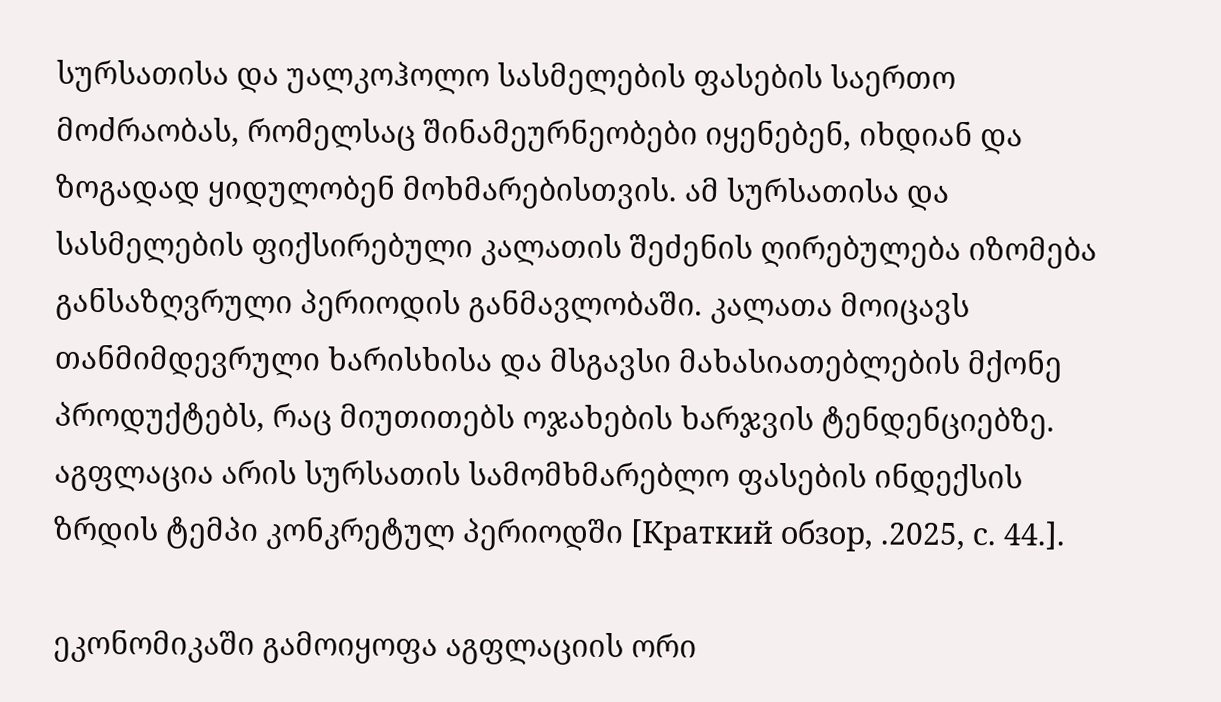სურსათისა და უალკოჰოლო სასმელების ფასების საერთო მოძრაობას, რომელსაც შინამეურნეობები იყენებენ, იხდიან და ზოგადად ყიდულობენ მოხმარებისთვის. ამ სურსათისა და სასმელების ფიქსირებული კალათის შეძენის ღირებულება იზომება განსაზღვრული პერიოდის განმავლობაში. კალათა მოიცავს თანმიმდევრული ხარისხისა და მსგავსი მახასიათებლების მქონე პროდუქტებს, რაც მიუთითებს ოჯახების ხარჯვის ტენდენციებზე. აგფლაცია არის სურსათის სამომხმარებლო ფასების ინდექსის ზრდის ტემპი კონკრეტულ პერიოდში [Краткий обзор, .2025, с. 44.].

ეკონომიკაში გამოიყოფა აგფლაციის ორი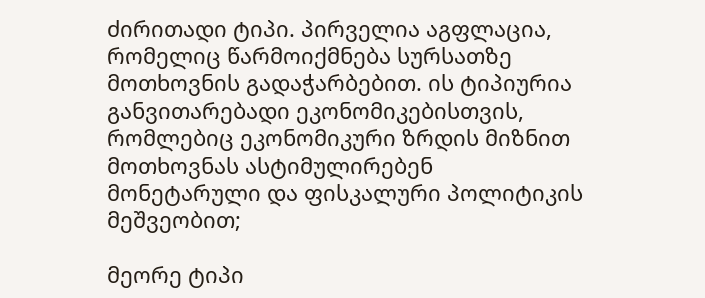ძირითადი ტიპი. პირველია აგფლაცია, რომელიც წარმოიქმნება სურსათზე მოთხოვნის გადაჭარბებით. ის ტიპიურია განვითარებადი ეკონომიკებისთვის, რომლებიც ეკონომიკური ზრდის მიზნით მოთხოვნას ასტიმულირებენ  მონეტარული და ფისკალური პოლიტიკის მეშვეობით;

მეორე ტიპი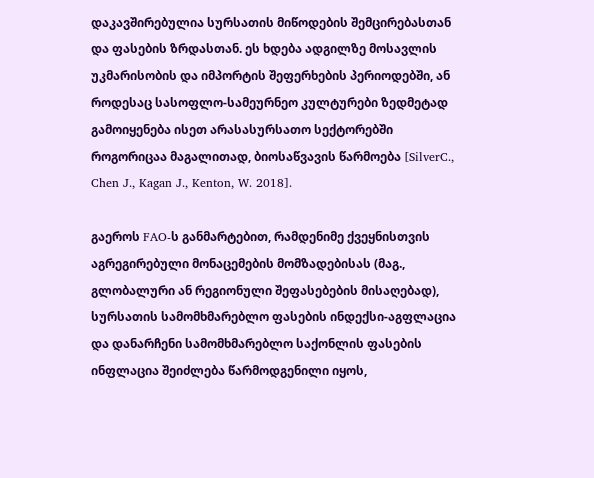დაკავშირებულია სურსათის მიწოდების შემცირებასთან და ფასების ზრდასთან. ეს ხდება ადგილზე მოსავლის უკმარისობის და იმპორტის შეფერხების პერიოდებში, ან როდესაც სასოფლო-სამეურნეო კულტურები ზედმეტად გამოიყენება ისეთ არასასურსათო სექტორებში როგორიცაა მაგალითად, ბიოსაწვავის წარმოება [SilverC., Chen J., Kagan J., Kenton, W. 2018].

გაეროს FAO-ს განმარტებით, რამდენიმე ქვეყნისთვის აგრეგირებული მონაცემების მომზადებისას (მაგ., გლობალური ან რეგიონული შეფასებების მისაღებად), სურსათის სამომხმარებლო ფასების ინდექსი-აგფლაცია და დანარჩენი სამომხმარებლო საქონლის ფასების ინფლაცია შეიძლება წარმოდგენილი იყოს,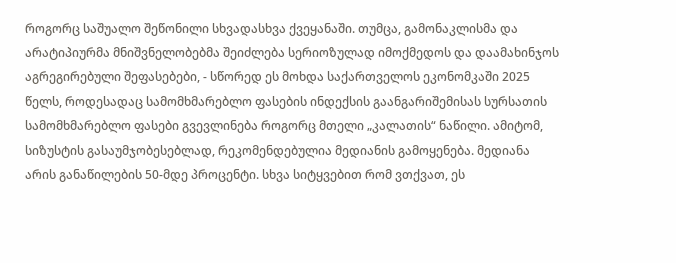როგორც საშუალო შეწონილი სხვადასხვა ქვეყანაში. თუმცა, გამონაკლისმა და არატიპიურმა მნიშვნელობებმა შეიძლება სერიოზულად იმოქმედოს და დაამახინჯოს აგრეგირებული შეფასებები, - სწორედ ეს მოხდა საქართველოს ეკონომკაში 2025 წელს, როდესადაც სამომხმარებლო ფასების ინდექსის გაანგარიშემისას სურსათის სამომხმარებლო ფასები გვევლინება როგორც მთელი „კალათის“ ნაწილი. ამიტომ, სიზუსტის გასაუმჯობესებლად, რეკომენდებულია მედიანის გამოყენება. მედიანა არის განაწილების 50-მდე პროცენტი. სხვა სიტყვებით რომ ვთქვათ, ეს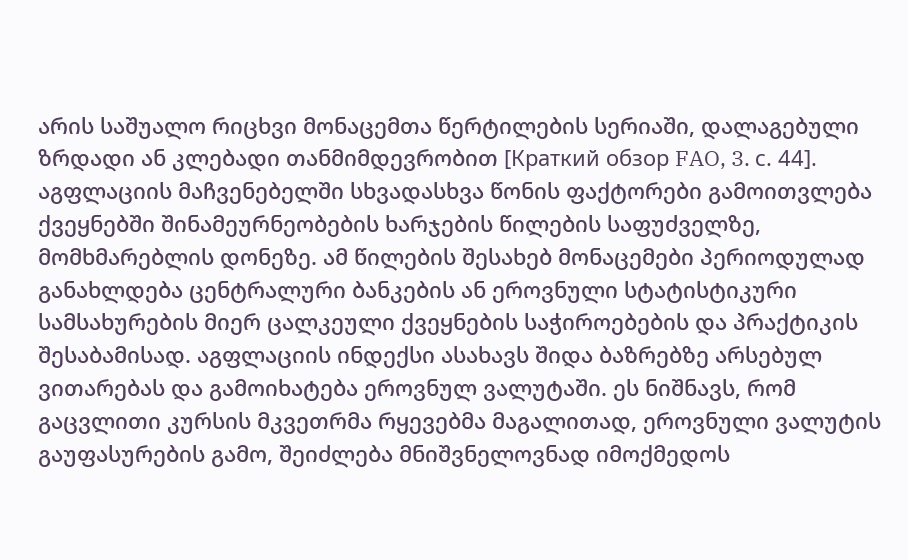არის საშუალო რიცხვი მონაცემთა წერტილების სერიაში, დალაგებული ზრდადი ან კლებადი თანმიმდევრობით [Краткий обзор FAO, 3. с. 44]. აგფლაციის მაჩვენებელში სხვადასხვა წონის ფაქტორები გამოითვლება ქვეყნებში შინამეურნეობების ხარჯების წილების საფუძველზე, მომხმარებლის დონეზე. ამ წილების შესახებ მონაცემები პერიოდულად განახლდება ცენტრალური ბანკების ან ეროვნული სტატისტიკური სამსახურების მიერ ცალკეული ქვეყნების საჭიროებების და პრაქტიკის შესაბამისად. აგფლაციის ინდექსი ასახავს შიდა ბაზრებზე არსებულ ვითარებას და გამოიხატება ეროვნულ ვალუტაში. ეს ნიშნავს, რომ გაცვლითი კურსის მკვეთრმა რყევებმა მაგალითად, ეროვნული ვალუტის გაუფასურების გამო, შეიძლება მნიშვნელოვნად იმოქმედოს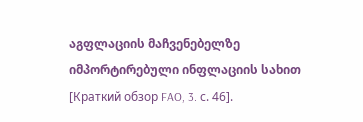აგფლაციის მაჩვენებელზე იმპორტირებული ინფლაციის სახით [Краткий обзор FAO, 3. с. 46].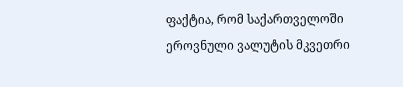ფაქტია, რომ საქართველოში ეროვნული ვალუტის მკვეთრი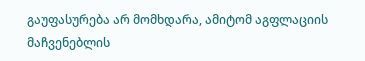გაუფასურება არ მომხდარა, ამიტომ აგფლაციის მაჩვენებლის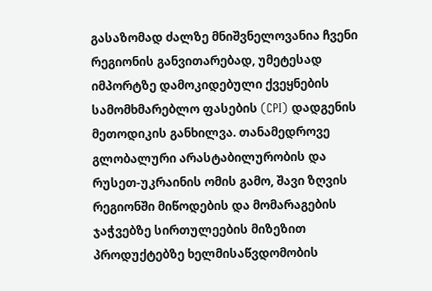გასაზომად ძალზე მნიშვნელოვანია ჩვენი რეგიონის განვითარებად, უმეტესად იმპორტზე დამოკიდებული ქვეყნების სამომხმარებლო ფასების (CPI) დადგენის მეთოდიკის განხილვა. თანამედროვე გლობალური არასტაბილურობის და რუსეთ-უკრაინის ომის გამო, შავი ზღვის რეგიონში მიწოდების და მომარაგების ჯაჭვებზე სირთულეების მიზეზით პროდუქტებზე ხელმისაწვდომობის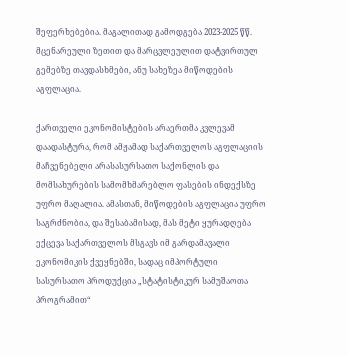შეფერხებებია. მაგალითად გამოდგება 2023-2025 წწ. მცენარეული ზეთით და მარცვლეულით დატვირთულ გემებზე თავდასხმები, ანუ სახეზეა მიწოდების აგფლაცია.

ქართველი ეკონომისტების არაერთმა კვლევამ დაადასტურა, რომ ამჟამად საქართველოს აგფლაციის მაჩვენებელი არასასურსათო საქონლის და მომსახურების სამომხმარებლო ფასების ინდექსზე უფრო მაღალია. ამასთან, მიწოდების აგფლაცია უფრო საგრძნობია, და შესაბამისად, მას მეტი ყურადღება ექცევა საქართველოს მსგავს იმ გარდამავალი ეკონომიკის ქვეყნებში, სადაც იმპორტული სასურსათო პროდუქცია „სტატისტიკურ სამუშაოთა პროგრამით“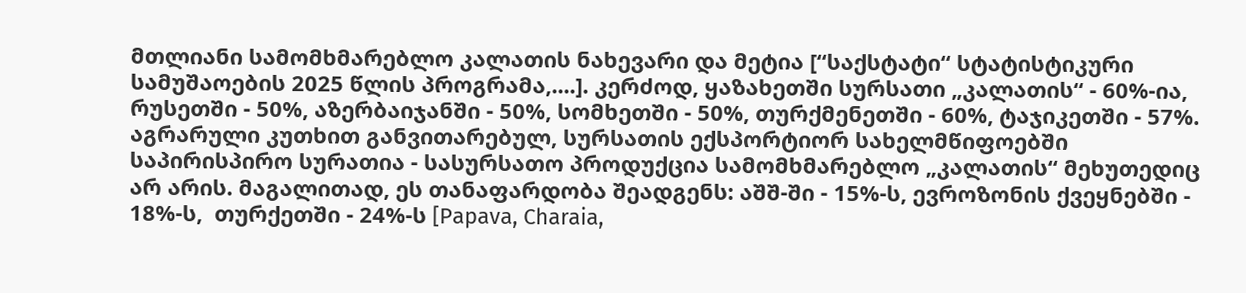მთლიანი სამომხმარებლო კალათის ნახევარი და მეტია [“საქსტატი“ სტატისტიკური სამუშაოების 2025 წლის პროგრამა,....]. კერძოდ, ყაზახეთში სურსათი „კალათის“ - 60%-ია, რუსეთში - 50%, აზერბაიჯანში - 50%, სომხეთში - 50%, თურქმენეთში - 60%, ტაჯიკეთში - 57%. აგრარული კუთხით განვითარებულ, სურსათის ექსპორტიორ სახელმწიფოებში საპირისპირო სურათია - სასურსათო პროდუქცია სამომხმარებლო „კალათის“ მეხუთედიც არ არის. მაგალითად, ეს თანაფარდობა შეადგენს: აშშ-ში - 15%-ს, ევროზონის ქვეყნებში - 18%-ს,  თურქეთში - 24%-ს [Papava, Charaia,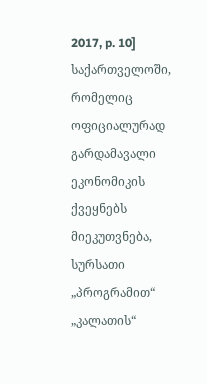2017, p. 10] საქართველოში, რომელიც ოფიციალურად გარდამავალი ეკონომიკის ქვეყნებს მიეკუთვნება, სურსათი „პროგრამით“ „კალათის“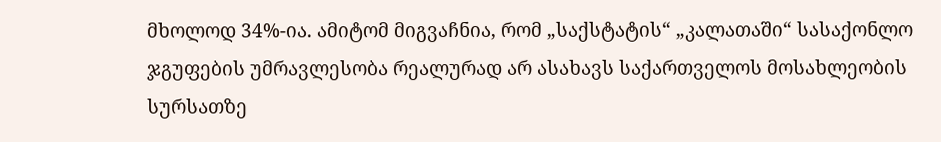მხოლოდ 34%-ია. ამიტომ მიგვაჩნია, რომ „საქსტატის“ „კალათაში“ სასაქონლო ჯგუფების უმრავლესობა რეალურად არ ასახავს საქართველოს მოსახლეობის სურსათზე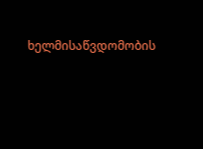ხელმისაწვდომობის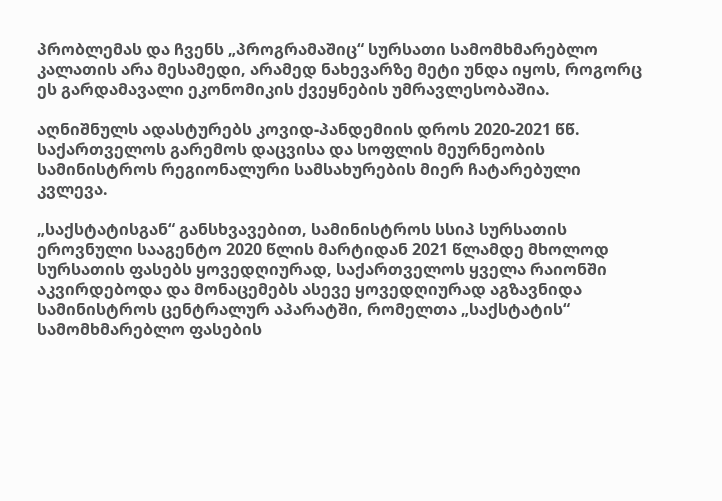პრობლემას და ჩვენს „პროგრამაშიც“ სურსათი სამომხმარებლო კალათის არა მესამედი, არამედ ნახევარზე მეტი უნდა იყოს, როგორც ეს გარდამავალი ეკონომიკის ქვეყნების უმრავლესობაშია.

აღნიშნულს ადასტურებს კოვიდ-პანდემიის დროს 2020-2021 წწ. საქართველოს გარემოს დაცვისა და სოფლის მეურნეობის სამინისტროს რეგიონალური სამსახურების მიერ ჩატარებული კვლევა.

„საქსტატისგან“ განსხვავებით, სამინისტროს სსიპ სურსათის ეროვნული სააგენტო 2020 წლის მარტიდან 2021 წლამდე მხოლოდ სურსათის ფასებს ყოვედღიურად, საქართველოს ყველა რაიონში აკვირდებოდა და მონაცემებს ასევე ყოვედღიურად აგზავნიდა სამინისტროს ცენტრალურ აპარატში, რომელთა „საქსტატის“ სამომხმარებლო ფასების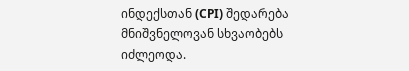ინდექსთან (CPI) შედარება მნიშვნელოვან სხვაობებს იძლეოდა.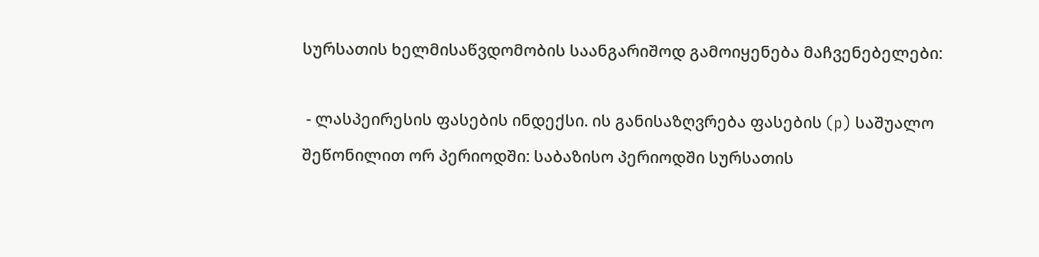სურსათის ხელმისაწვდომობის საანგარიშოდ გამოიყენება მაჩვენებელები:

 - ლასპეირესის ფასების ინდექსი. ის განისაზღვრება ფასების (p) საშუალო შეწონილით ორ პერიოდში: საბაზისო პერიოდში სურსათის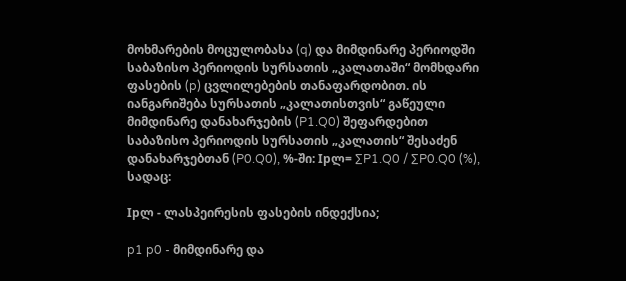მოხმარების მოცულობასა (q) და მიმდინარე პერიოდში საბაზისო პერიოდის სურსათის „კალათაში“ მომხდარი ფასების (p) ცვლილებების თანაფარდობით. ის იანგარიშება სურსათის „კალათისთვის“ გაწეული მიმდინარე დანახარჯების (P1.Q0) შეფარდებით საბაზისო პერიოდის სურსათის „კალათის“ შესაძენ დანახარჯებთან (P0.Q0), %-ში: Ipლ= ∑P1.Q0 / ∑P0.Q0 (%), სადაც:

Ipლ - ლასპეირესის ფასების ინდექსია;

p1 p0 - მიმდინარე და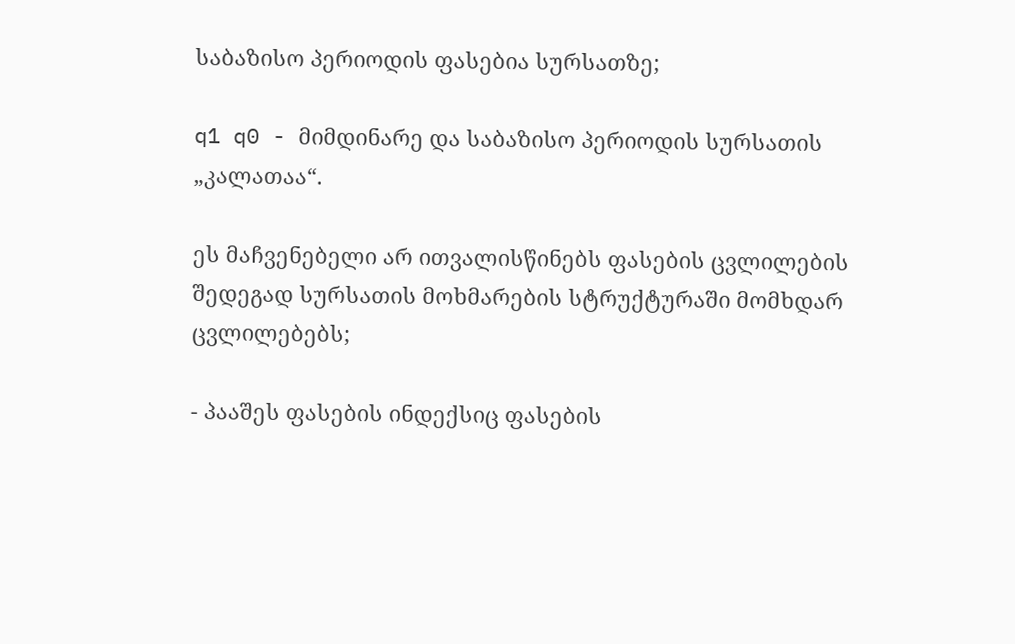საბაზისო პერიოდის ფასებია სურსათზე;

q1 q0 - მიმდინარე და საბაზისო პერიოდის სურსათის „კალათაა“.

ეს მაჩვენებელი არ ითვალისწინებს ფასების ცვლილების შედეგად სურსათის მოხმარების სტრუქტურაში მომხდარ ცვლილებებს;

- პააშეს ფასების ინდექსიც ფასების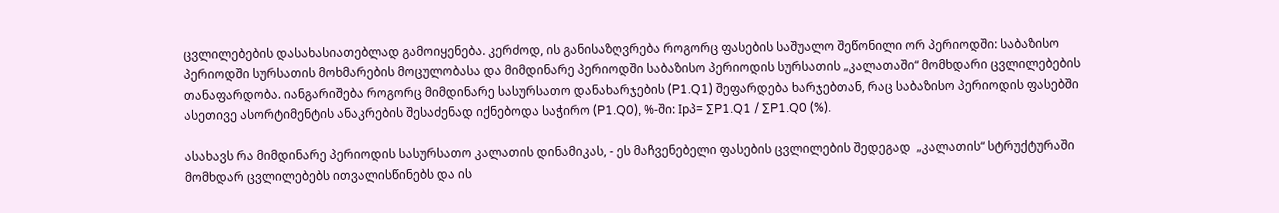ცვლილებების დასახასიათებლად გამოიყენება. კერძოდ, ის განისაზღვრება როგორც ფასების საშუალო შეწონილი ორ პერიოდში: საბაზისო პერიოდში სურსათის მოხმარების მოცულობასა და მიმდინარე პერიოდში საბაზისო პერიოდის სურსათის „კალათაში“ მომხდარი ცვლილებების თანაფარდობა. იანგარიშება როგორც მიმდინარე სასურსათო დანახარჯების (P1.Q1) შეფარდება ხარჯებთან, რაც საბაზისო პერიოდის ფასებში ასეთივე ასორტიმენტის ანაკრების შესაძენად იქნებოდა საჭირო (P1.Q0), %-ში: Ipპ= ∑P1.Q1 / ∑P1.Q0 (%).

ასახავს რა მიმდინარე პერიოდის სასურსათო კალათის დინამიკას, - ეს მაჩვენებელი ფასების ცვლილების შედეგად  „კალათის“ სტრუქტურაში მომხდარ ცვლილებებს ითვალისწინებს და ის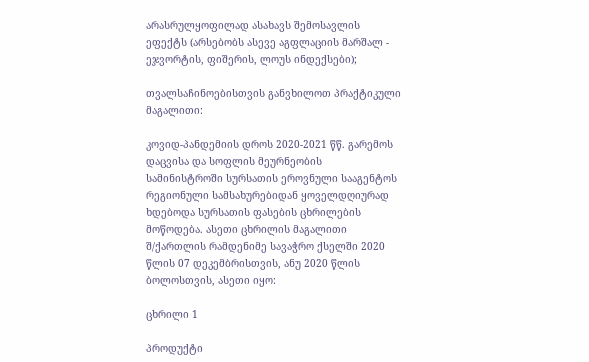არასრულყოფილად ასახავს შემოსავლის ეფექტს (არსებობს ასევე აგფლაციის მარშალ - ეჯვორტის, ფიშერის, ლოუს ინდექსები);

თვალსაჩინოებისთვის განვხილოთ პრაქტიკული მაგალითი:

კოვიდ-პანდემიის დროს 2020-2021 წწ. გარემოს დაცვისა და სოფლის მეურნეობის სამინისტროში სურსათის ეროვნული სააგენტოს რეგიონული სამსახურებიდან ყოველდღიურად ხდებოდა სურსათის ფასების ცხრილების მოწოდება. ასეთი ცხრილის მაგალითი შ/ქართლის რამდენიმე სავაჭრო ქსელში 2020 წლის 07 დეკემბრისთვის, ანუ 2020 წლის ბოლოსთვის, ასეთი იყო:

ცხრილი 1

პროდუქტი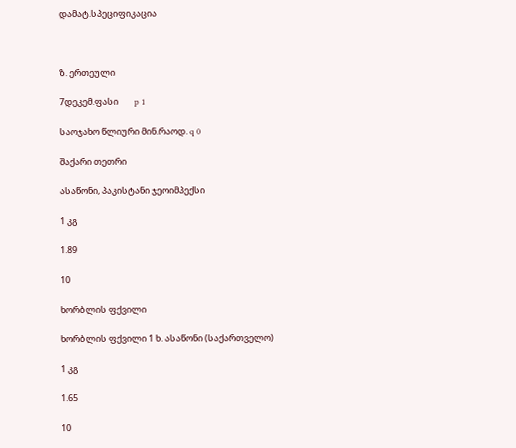დამატ.სპეციფიკაცია



ზ. ერთეული

7დეკემ.ფასი        p 1

საოჯახო წლიური მინ.რაოდ. q 0

შაქარი თეთრი

ასაწონი, პაკისტანი ჯეოიმპექსი

1 კგ

1.89

10

ხორბლის ფქვილი

ხორბლის ფქვილი 1 ხ. ასაწონი (საქართველო)

1 კგ

1.65

10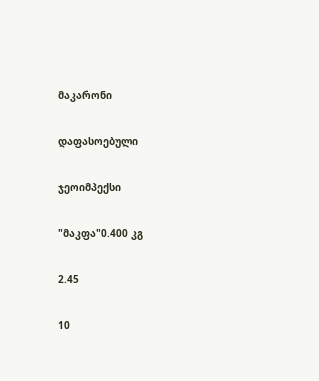მაკარონი

დაფასოებული

ჯეოიმპექსი

"მაკფა"0.400 კგ

2.45

10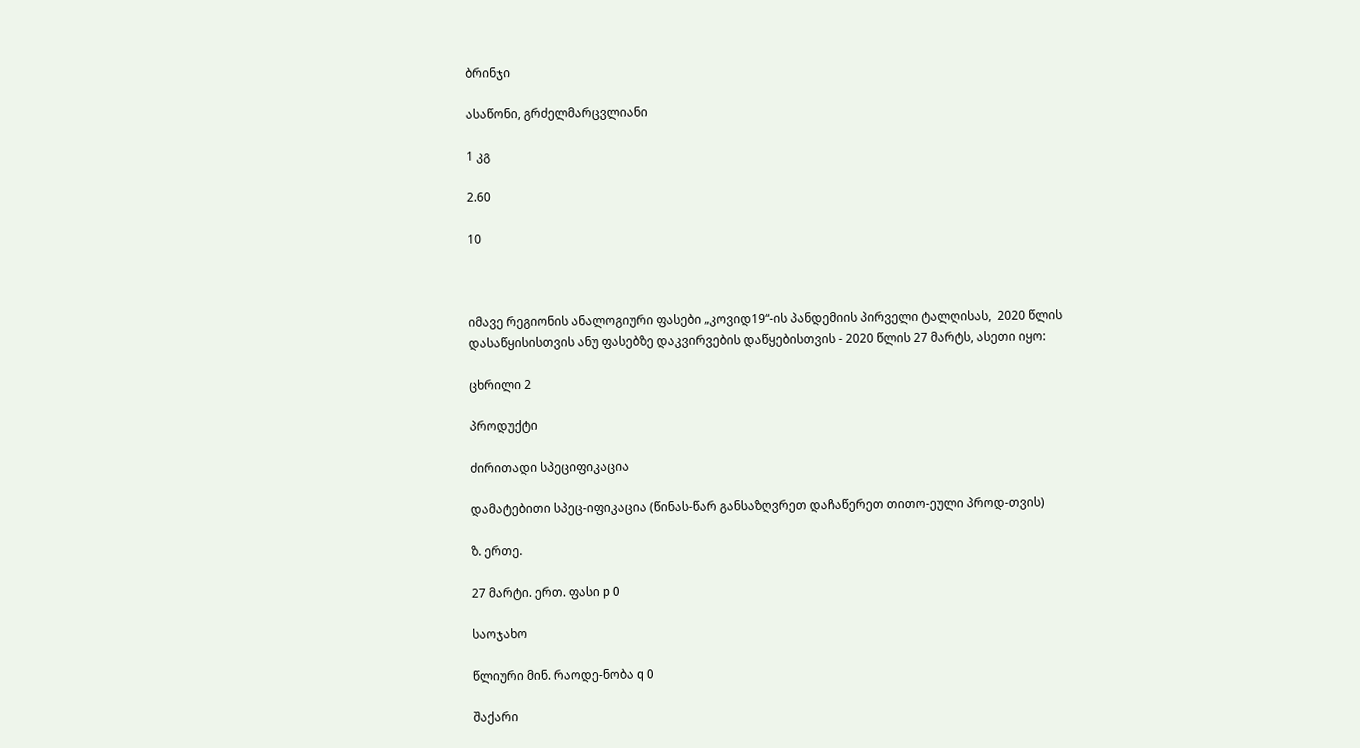ბრინჯი

ასაწონი, გრძელმარცვლიანი

1 კგ

2.60

10



იმავე რეგიონის ანალოგიური ფასები „კოვიდ19“-ის პანდემიის პირველი ტალღისას,  2020 წლის დასაწყისისთვის ანუ ფასებზე დაკვირვების დაწყებისთვის - 2020 წლის 27 მარტს, ასეთი იყო:

ცხრილი 2

პროდუქტი

ძირითადი სპეციფიკაცია

დამატებითი სპეც-იფიკაცია (წინას-წარ განსაზღვრეთ დაჩაწერეთ თითო-ეული პროდ-თვის)

ზ. ერთე.

27 მარტი. ერთ. ფასი p 0

საოჯახო

წლიური მინ. რაოდე-ნობა q 0

შაქარი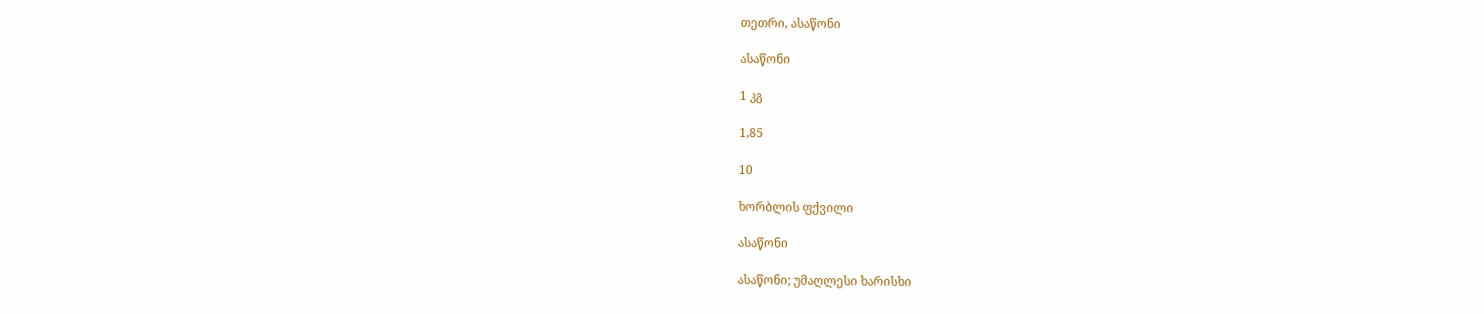თეთრი, ასაწონი

ასაწონი

1 კგ

1,85

10

ხორბლის ფქვილი

ასაწონი

ასაწონი; უმაღლესი ხარისხი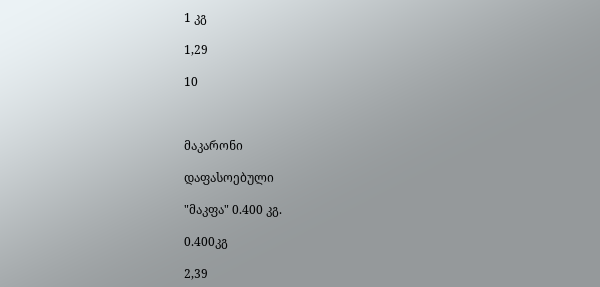1 კგ

1,29

10



მაკარონი

დაფასოებული

"მაკფა" 0.400 კგ.

0.400კგ

2,39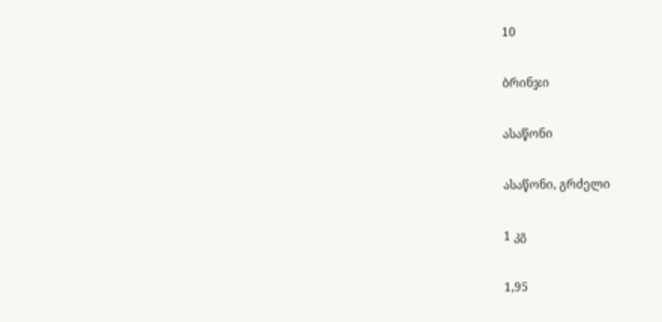10

ბრინჯი

ასაწონი

ასაწონი, გრძელი

1 კგ

1,95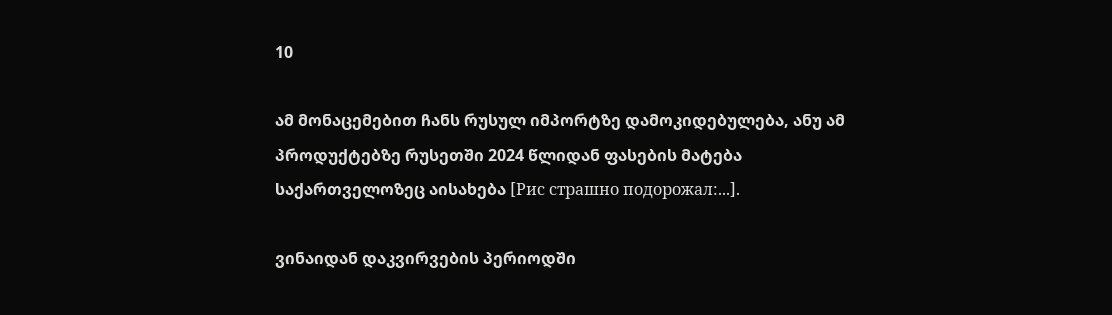10

ამ მონაცემებით ჩანს რუსულ იმპორტზე დამოკიდებულება, ანუ ამ პროდუქტებზე რუსეთში 2024 წლიდან ფასების მატება საქართველოზეც აისახება [Рис страшно подорожал:...].

ვინაიდან დაკვირვების პერიოდში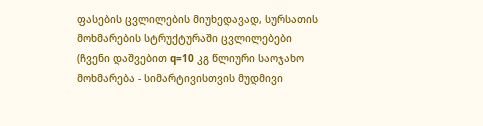ფასების ცვლილების მიუხედავად, სურსათის მოხმარების სტრუქტურაში ცვლილებები (ჩვენი დაშვებით q=10 კგ წლიური საოჯახო მოხმარება - სიმარტივისთვის მუდმივი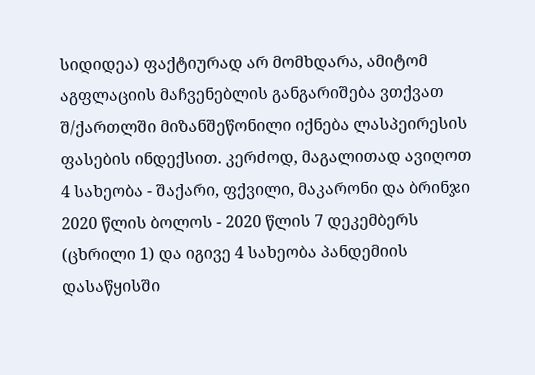სიდიდეა) ფაქტიურად არ მომხდარა, ამიტომ აგფლაციის მაჩვენებლის განგარიშება ვთქვათ შ/ქართლში მიზანშეწონილი იქნება ლასპეირესის ფასების ინდექსით. კერძოდ, მაგალითად ავიღოთ 4 სახეობა - შაქარი, ფქვილი, მაკარონი და ბრინჯი 2020 წლის ბოლოს - 2020 წლის 7 დეკემბერს (ცხრილი 1) და იგივე 4 სახეობა პანდემიის დასაწყისში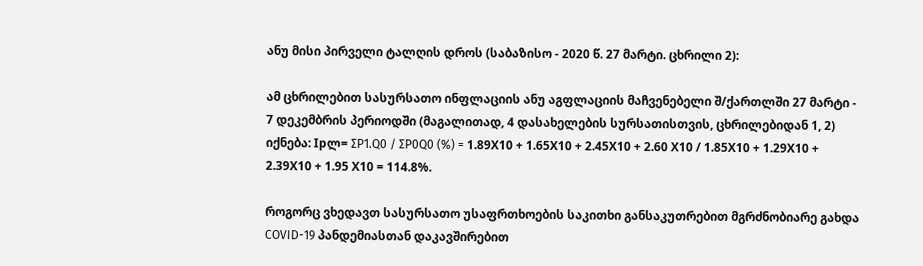ანუ მისი პირველი ტალღის დროს (საბაზისო - 2020 წ. 27 მარტი. ცხრილი 2):

ამ ცხრილებით სასურსათო ინფლაციის ანუ აგფლაციის მაჩვენებელი შ/ქართლში 27 მარტი - 7 დეკემბრის პერიოდში (მაგალითად, 4 დასახელების სურსათისთვის, ცხრილებიდან 1, 2) იქნება: Ipლ= ∑P1.Q0 / ∑P0Q0 (%) = 1.89Х10 + 1.65Х10 + 2.45Х10 + 2.60 Х10 / 1.85Х10 + 1.29Х10 + 2.39Х10 + 1.95 Х10 = 114.8%.

როგორც ვხედავთ სასურსათო უსაფრთხოების საკითხი განსაკუთრებით მგრძნობიარე გახდა COVID-19 პანდემიასთან დაკავშირებით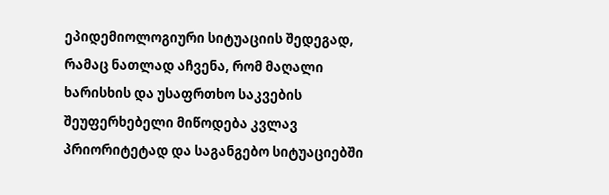ეპიდემიოლოგიური სიტუაციის შედეგად, რამაც ნათლად აჩვენა, რომ მაღალი ხარისხის და უსაფრთხო საკვების შეუფერხებელი მიწოდება კვლავ პრიორიტეტად და საგანგებო სიტუაციებში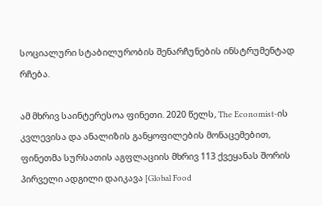სოციალური სტაბილურობის შენარჩუნების ინსტრუმენტად რჩება.

ამ მხრივ საინტერესოა ფინეთი. 2020 წელს, The Economist-ის კვლევისა და ანალიზის განყოფილების მონაცემებით, ფინეთმა სურსათის აგფლაციის მხრივ 113 ქვეყანას შორის პირველი ადგილი დაიკავა [Global Food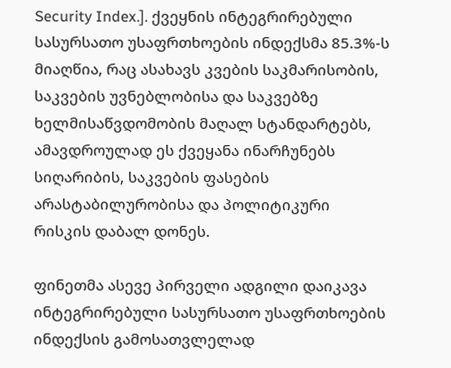Security Index.]. ქვეყნის ინტეგრირებული სასურსათო უსაფრთხოების ინდექსმა 85.3%-ს მიაღწია, რაც ასახავს კვების საკმარისობის, საკვების უვნებლობისა და საკვებზე ხელმისაწვდომობის მაღალ სტანდარტებს, ამავდროულად ეს ქვეყანა ინარჩუნებს სიღარიბის, საკვების ფასების არასტაბილურობისა და პოლიტიკური რისკის დაბალ დონეს.

ფინეთმა ასევე პირველი ადგილი დაიკავა ინტეგრირებული სასურსათო უსაფრთხოების ინდექსის გამოსათვლელად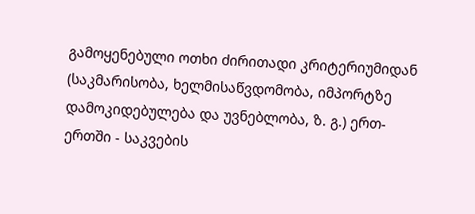გამოყენებული ოთხი ძირითადი კრიტერიუმიდან (საკმარისობა, ხელმისაწვდომობა, იმპორტზე დამოკიდებულება და უვნებლობა, ზ. გ.) ერთ-ერთში - საკვების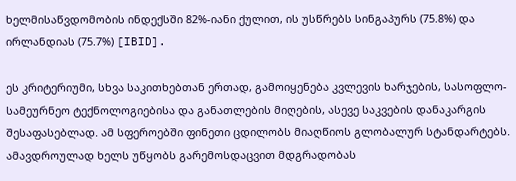ხელმისაწვდომობის ინდექსში 82%-იანი ქულით, ის უსწრებს სინგაპურს (75.8%) და ირლანდიას (75.7%) [IBID].

ეს კრიტერიუმი, სხვა საკითხებთან ერთად, გამოიყენება კვლევის ხარჯების, სასოფლო-სამეურნეო ტექნოლოგიებისა და განათლების მიღების, ასევე საკვების დანაკარგის შესაფასებლად. ამ სფეროებში ფინეთი ცდილობს მიაღწიოს გლობალურ სტანდარტებს. ამავდროულად ხელს უწყობს გარემოსდაცვით მდგრადობას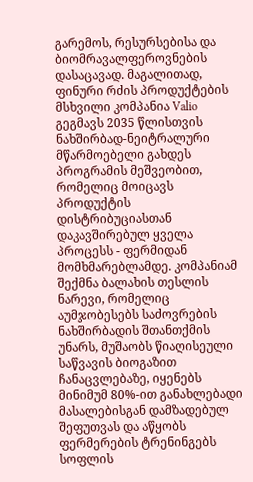გარემოს, რესურსებისა და ბიომრავალფეროვნების დასაცავად. მაგალითად, ფინური რძის პროდუქტების მსხვილი კომპანია Valio გეგმავს 2035 წლისთვის ნახშირბად-ნეიტრალური მწარმოებელი გახდეს პროგრამის მეშვეობით, რომელიც მოიცავს პროდუქტის დისტრიბუციასთან დაკავშირებულ ყველა პროცესს - ფერმიდან მომხმარებლამდე. კომპანიამ შექმნა ბალახის თესლის ნარევი, რომელიც აუმჯობესებს საძოვრების ნახშირბადის შთანთქმის უნარს, მუშაობს წიაღისეული საწვავის ბიოგაზით ჩანაცვლებაზე, იყენებს მინიმუმ 80%-ით განახლებადი მასალებისგან დამზადებულ შეფუთვას და აწყობს ფერმერების ტრენინგებს სოფლის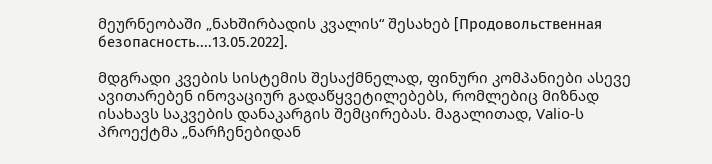მეურნეობაში „ნახშირბადის კვალის“ შესახებ [Продовольственная безопасность....13.05.2022].

მდგრადი კვების სისტემის შესაქმნელად, ფინური კომპანიები ასევე ავითარებენ ინოვაციურ გადაწყვეტილებებს, რომლებიც მიზნად ისახავს საკვების დანაკარგის შემცირებას. მაგალითად, Valio-ს პროექტმა „ნარჩენებიდან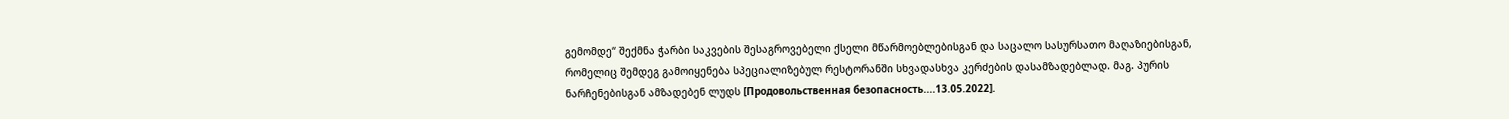გემომდე“ შექმნა ჭარბი საკვების შესაგროვებელი ქსელი მწარმოებლებისგან და საცალო სასურსათო მაღაზიებისგან, რომელიც შემდეგ გამოიყენება სპეციალიზებულ რესტორანში სხვადასხვა კერძების დასამზადებლად. მაგ. პურის ნარჩენებისგან ამზადებენ ლუდს [Продовольственная безопасность....13.05.2022].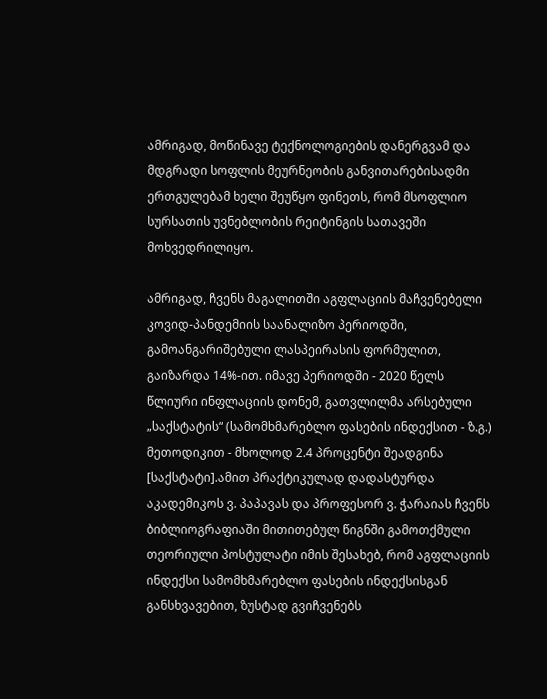ამრიგად, მოწინავე ტექნოლოგიების დანერგვამ და მდგრადი სოფლის მეურნეობის განვითარებისადმი ერთგულებამ ხელი შეუწყო ფინეთს, რომ მსოფლიო სურსათის უვნებლობის რეიტინგის სათავეში მოხვედრილიყო.

ამრიგად, ჩვენს მაგალითში აგფლაციის მაჩვენებელი კოვიდ-პანდემიის საანალიზო პერიოდში, გამოანგარიშებული ლასპეირასის ფორმულით, გაიზარდა 14%-ით. იმავე პერიოდში - 2020 წელს წლიური ინფლაციის დონემ, გათვლილმა არსებული „საქსტატის“ (სამომხმარებლო ფასების ინდექსით - ზ.გ.) მეთოდიკით - მხოლოდ 2.4 პროცენტი შეადგინა [საქსტატი].ამით პრაქტიკულად დადასტურდა აკადემიკოს ვ. პაპავას და პროფესორ ვ. ჭარაიას ჩვენს ბიბლიოგრაფიაში მითითებულ წიგნში გამოთქმული თეორიული პოსტულატი იმის შესახებ, რომ აგფლაციის ინდექსი სამომხმარებლო ფასების ინდექსისგან განსხვავებით, ზუსტად გვიჩვენებს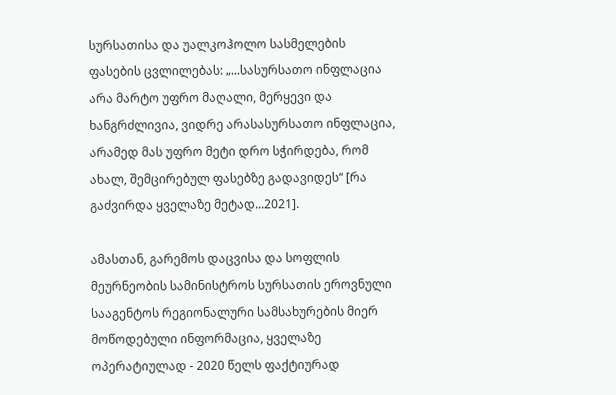სურსათისა და უალკოჰოლო სასმელების ფასების ცვლილებას: „...სასურსათო ინფლაცია არა მარტო უფრო მაღალი, მერყევი და ხანგრძლივია, ვიდრე არასასურსათო ინფლაცია, არამედ მას უფრო მეტი დრო სჭირდება, რომ ახალ, შემცირებულ ფასებზე გადავიდეს“ [რა გაძვირდა ყველაზე მეტად...2021].

ამასთან, გარემოს დაცვისა და სოფლის მეურნეობის სამინისტროს სურსათის ეროვნული სააგენტოს რეგიონალური სამსახურების მიერ მოწოდებული ინფორმაცია, ყველაზე ოპერატიულად - 2020 წელს ფაქტიურად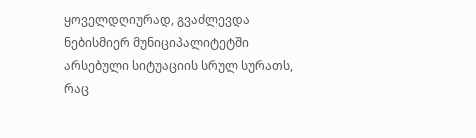ყოველდღიურად, გვაძლევდა ნებისმიერ მუნიციპალიტეტში არსებული სიტუაციის სრულ სურათს, რაც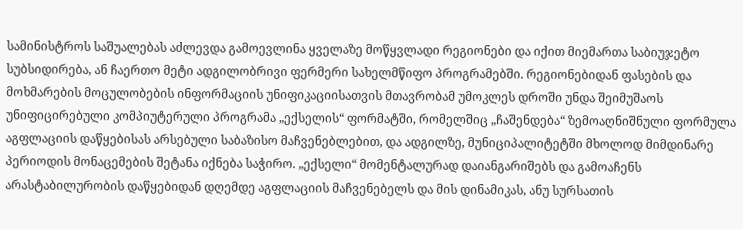სამინისტროს საშუალებას აძლევდა გამოევლინა ყველაზე მოწყვლადი რეგიონები და იქით მიემართა საბიუჯეტო სუბსიდირება, ან ჩაერთო მეტი ადგილობრივი ფერმერი სახელმწიფო პროგრამებში. რეგიონებიდან ფასების და მოხმარების მოცულობების ინფორმაციის უნიფიკაციისათვის მთავრობამ უმოკლეს დროში უნდა შეიმუშაოს უნიფიცირებული კომპიუტერული პროგრამა „ექსელის“ ფორმატში, რომელშიც „ჩაშენდება“ ზემოაღნიშნული ფორმულა აგფლაციის დაწყებისას არსებული საბაზისო მაჩვენებლებით, და ადგილზე, მუნიციპალიტეტში მხოლოდ მიმდინარე პერიოდის მონაცემების შეტანა იქნება საჭირო. „ექსელი“ მომენტალურად დაიანგარიშებს და გამოაჩენს არასტაბილურობის დაწყებიდან დღემდე აგფლაციის მაჩვენებელს და მის დინამიკას, ანუ სურსათის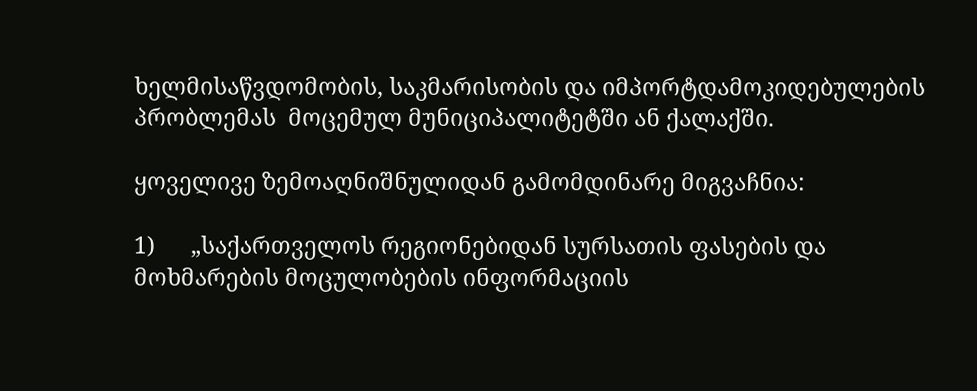ხელმისაწვდომობის, საკმარისობის და იმპორტდამოკიდებულების პრობლემას  მოცემულ მუნიციპალიტეტში ან ქალაქში.

ყოველივე ზემოაღნიშნულიდან გამომდინარე მიგვაჩნია:

1)      „საქართველოს რეგიონებიდან სურსათის ფასების და მოხმარების მოცულობების ინფორმაციის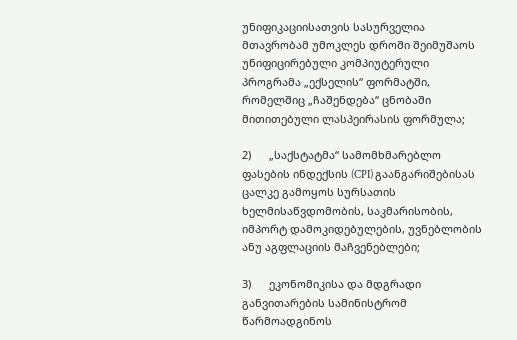უნიფიკაციისათვის სასურველია მთავრობამ უმოკლეს დროში შეიმუშაოს უნიფიცირებული კომპიუტერული პროგრამა „ექსელის“ ფორმატში, რომელშიც „ჩაშენდება“ ცნობაში მითითებული ლასპეირასის ფორმულა;

2)      „საქსტატმა“ სამომხმარებლო ფასების ინდექსის (CPI) გაანგარიშებისას ცალკე გამოყოს სურსათის ხელმისაწვდომობის, საკმარისობის, იმპორტ დამოკიდებულების, უვნებლობის ანუ აგფლაციის მაჩვენებლები;

3)      ეკონომიკისა და მდგრადი განვითარების სამინისტრომ წარმოადგინოს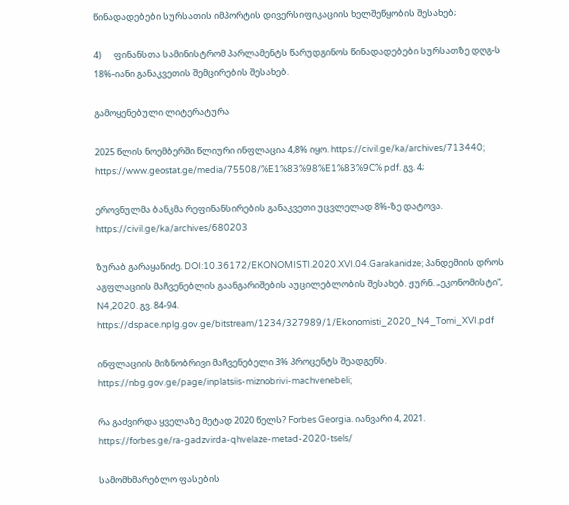წინადადებები სურსათის იმპორტის დივერსიფიკაციის ხელშეწყობის შესახებ;

4)      ფინანსთა სამინისტრომ პარლამენტს წარუდგინოს წინადადებები სურსათზე დღგ-ს 18%-იანი განაკვეთის შემცირების შესახებ.

გამოყენებული ლიტერატურა

2025 წლის ნოემბერში წლიური ინფლაცია 4,8% იყო. https://civil.ge/ka/archives/713440;  https://www.geostat.ge/media/75508/%E1%83%98%E1%83%9C% pdf. გვ. 4;

ეროვნულმა ბანკმა რეფინანსირების განაკვეთი უცვლელად 8%-ზე დატოვა. https://civil.ge/ka/archives/680203

ზურაბ გარაყანიძე. DOI:10.36172/EKONOMISTI.2020.XVI.04.Garakanidze; პანდემიის დროს აგფლაციის მაჩვენებლის გაანგარიშების აუცილებლობის შესახებ. ჟურნ. „ეკონომისტი“, N4,2020. გვ. 84-94. https://dspace.nplg.gov.ge/bitstream/1234/327989/1/Ekonomisti_2020_N4_Tomi_XVI.pdf

ინფლაციის მიზნობრივი მაჩვენებელი 3% პროცენტს შეადგენს. https://nbg.gov.ge/page/inplatsiis-miznobrivi-machvenebeli;

რა გაძვირდა ყველაზე მეტად 2020 წელს? Forbes Georgia. იანვარი 4, 2021.  https://forbes.ge/ra-gadzvirda-qhvelaze-metad-2020-tsels/

სამომხმარებლო ფასების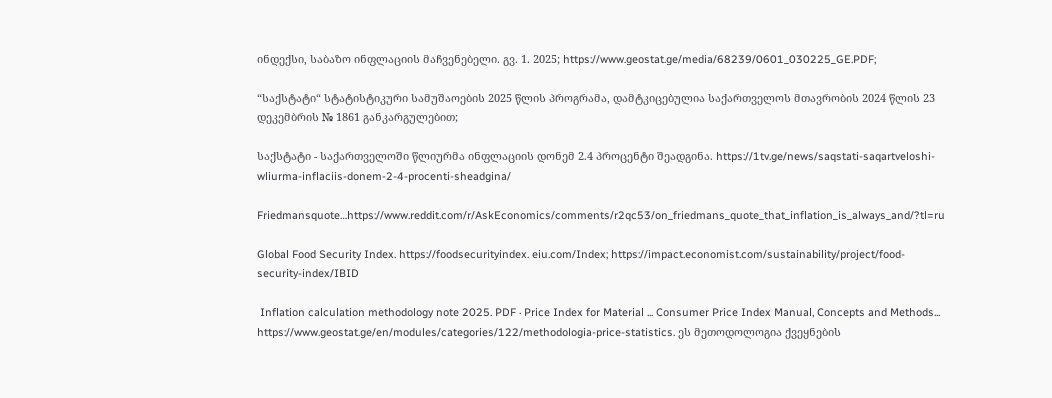ინდექსი, საბაზო ინფლაციის მაჩვენებელი. გვ. 1. 2025; https://www.geostat.ge/media/68239/0601_030225_GE.PDF;

“საქსტატი“ სტატისტიკური სამუშაოების 2025 წლის პროგრამა, დამტკიცებულია საქართველოს მთავრობის 2024 წლის 23 დეკემბრის № 1861 განკარგულებით;

საქსტატი - საქართველოში წლიურმა ინფლაციის დონემ 2.4 პროცენტი შეადგინა. https://1tv.ge/news/saqstati-saqartveloshi-wliurma-inflaciis-donem-2-4-procenti-sheadgina/

Friedmansquote…https://www.reddit.com/r/AskEconomics/comments/r2qc53/on_friedmans_quote_that_inflation_is_always_and/?tl=ru

Global Food Security Index. https://foodsecurityindex. eiu.com/Index; https://impact.economist.com/sustainability/project/food-security-index/IBID

 Inflation calculation methodology note 2025. PDF · Price Index for Material ... Consumer Price Index Manual, Concepts and Methods... https://www.geostat.ge/en/modules/categories/122/methodologia-price-statistics. ეს მეთოდოლოგია ქვეყნების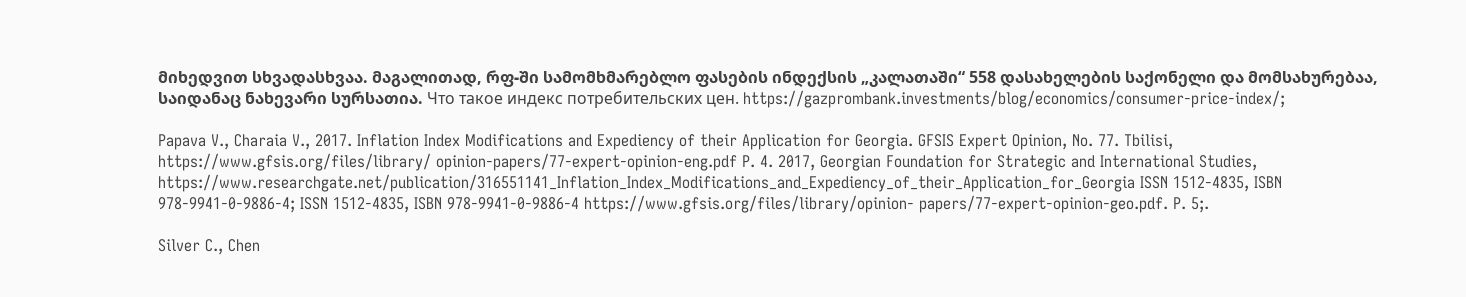მიხედვით სხვადასხვაა. მაგალითად, რფ-ში სამომხმარებლო ფასების ინდექსის „კალათაში“ 558 დასახელების საქონელი და მომსახურებაა, საიდანაც ნახევარი სურსათია. Что такое индекс потребительских цен. https://gazprombank.investments/blog/economics/consumer-price-index/;

Papava V., Charaia V., 2017. Inflation Index Modifications and Expediency of their Application for Georgia. GFSIS Expert Opinion, No. 77. Tbilisi, https://www.gfsis.org/files/library/ opinion-papers/77-expert-opinion-eng.pdf P. 4. 2017, Georgian Foundation for Strategic and International Studies, https://www.researchgate.net/publication/316551141_Inflation_Index_Modifications_and_Expediency_of_their_Application_for_Georgia ISSN 1512-4835, ISBN 978-9941-0-9886-4; ISSN 1512-4835, ISBN 978-9941-0-9886-4 https://www.gfsis.org/files/library/opinion- papers/77-expert-opinion-geo.pdf. P. 5;.

Silver C., Chen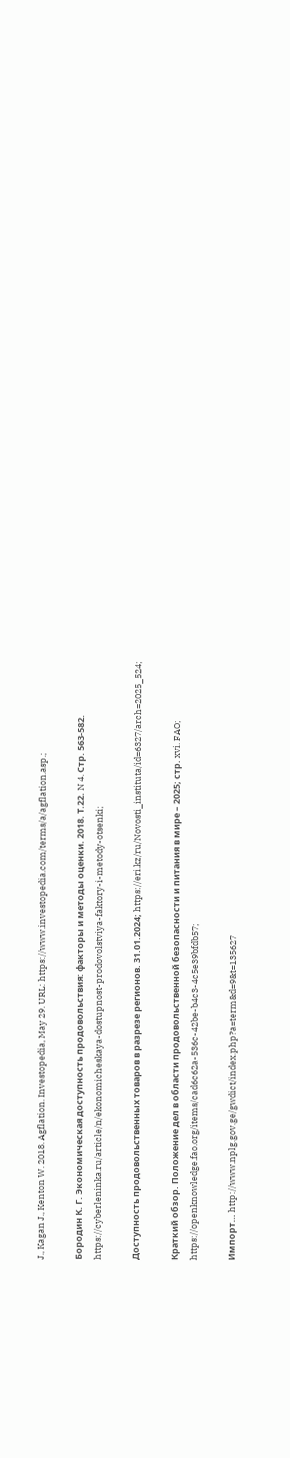J., Kagan J., Kenton W. 2018. Agflation. Investopedia, May 29. URL: https://www.investopedia.com/terms/a/agflation.asp.;

Бородин К. Г. Экономическая доступность продовольствия: факторы и методы оценки. 2018. Т.22. N 4. Стр. 563-582. https://cyberleninka.ru/article/n/ekonomicheskaya-dostupnost-prodovolstviya-faktory-i-metody-otsenki;

Доступность продовольственных товаров в разрезе регионов. 31.01.2024; https://eri.kz/ru/Novosti_instituta/id=6327/arch=2025_524;

Краткий обзор. Положение дел в области продовольственной безопасности и питания в мире – 2025; стр. xvi. FAO; https://openknowledge.fao.org/items/cad6c62a-536c-42be-b4c3-4c5e39bfdb57;

Импорт… http://www.nplg.gov.ge/gwdict/index.php?a=term&d=9&t=135627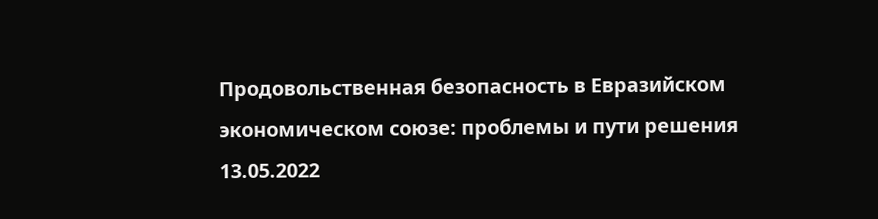Продовольственная безопасность в Евразийском экономическом союзе: проблемы и пути решения 13.05.2022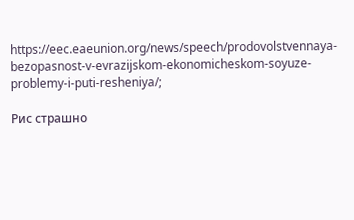https://eec.eaeunion.org/news/speech/prodovolstvennaya-bezopasnost-v-evrazijskom-ekonomicheskom-soyuze-problemy-i-puti-resheniya/;

Рис страшно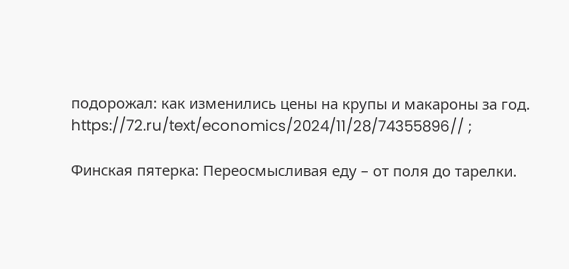подорожал: как изменились цены на крупы и макароны за год. https://72.ru/text/economics/2024/11/28/74355896// ;

Финская пятерка: Переосмысливая еду – от поля до тарелки.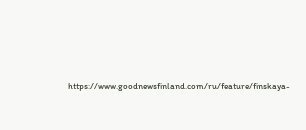https://www.goodnewsfinland.com/ru/feature/finskaya-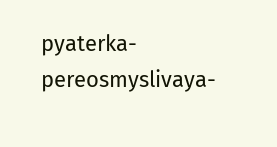pyaterka-pereosmyslivaya-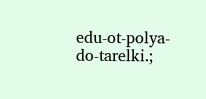edu-ot-polya-do-tarelki.;